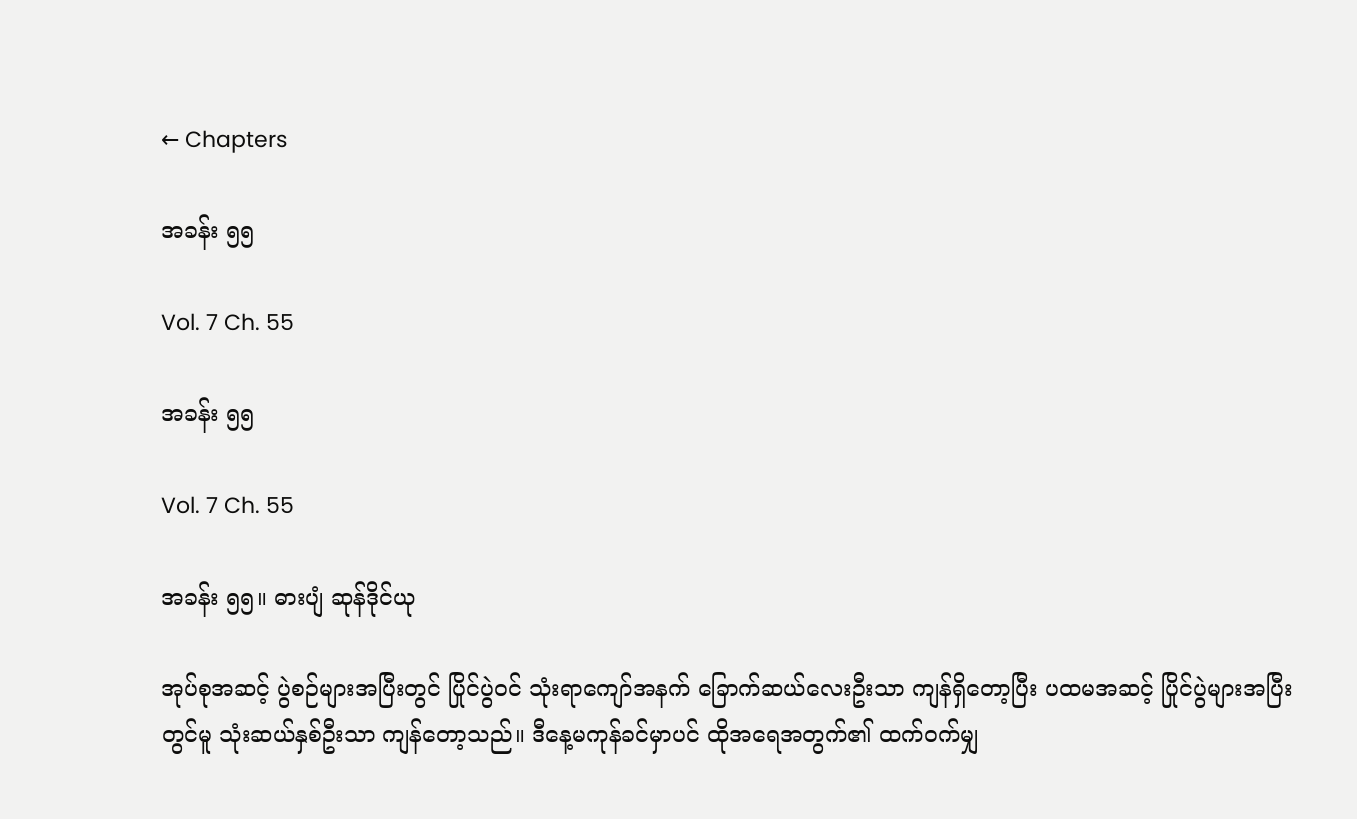← Chapters

အခန်း ၅၅

Vol. 7 Ch. 55

အခန်း ၅၅

Vol. 7 Ch. 55

အခန်း ၅၅။ ဓားပျံ ဆုန်ဒိုင်ယု

အုပ်စုအဆင့် ပွဲစဉ်များအပြီးတွင် ပြိုင်ပွဲဝင် သုံးရာကျော်အနက် ခြောက်ဆယ်လေးဦးသာ ကျန်ရှိတော့ပြီး ပထမအဆင့် ပြိုင်ပွဲများအပြီးတွင်မူ သုံးဆယ်နှစ်ဦးသာ ကျန်တော့သည်။ ဒီနေ့မကုန်ခင်မှာပင် ထိုအရေအတွက်၏ ထက်ဝက်မျှ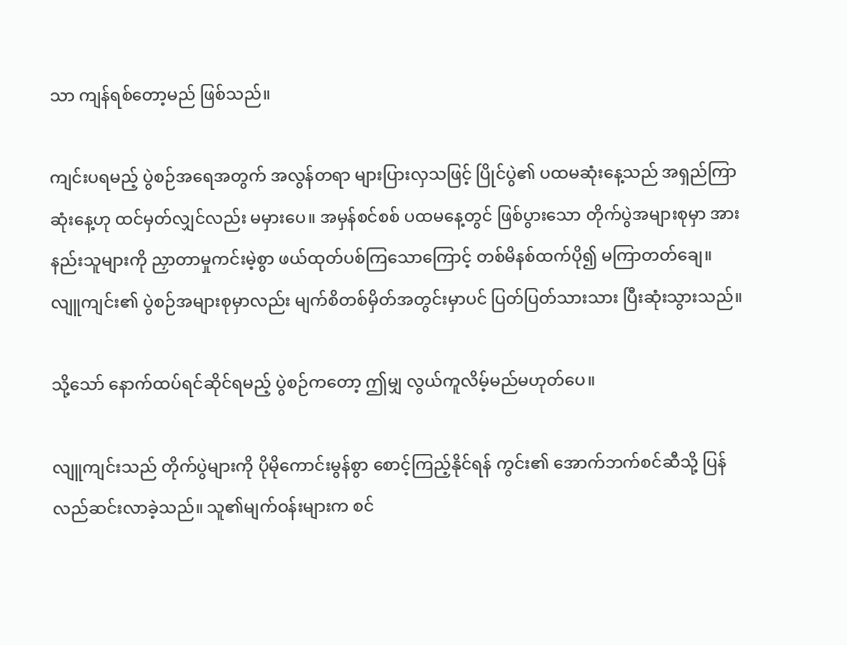သာ ကျန်ရစ်တော့မည် ဖြစ်သည်။

ကျင်းပရမည့် ပွဲစဉ်အရေအတွက် အလွန်တရာ များပြားလှသဖြင့် ပြိုင်ပွဲ၏ ပထမဆုံးနေ့သည် အရှည်ကြာဆုံးနေ့ဟု ထင်မှတ်လျှင်လည်း မမှားပေ။ အမှန်စင်စစ် ပထမနေ့တွင် ဖြစ်ပွားသော တိုက်ပွဲအများစုမှာ အားနည်းသူများကို ညှာတာမှုကင်းမဲ့စွာ ဖယ်ထုတ်ပစ်ကြသောကြောင့် တစ်မိနစ်ထက်ပို၍ မကြာတတ်ချေ။ လျူကျင်း၏ ပွဲစဉ်အများစုမှာလည်း မျက်စိတစ်မှိတ်အတွင်းမှာပင် ပြတ်ပြတ်သားသား ပြီးဆုံးသွားသည်။

သို့သော် နောက်ထပ်ရင်ဆိုင်ရမည့် ပွဲစဉ်ကတော့ ဤမျှ လွယ်ကူလိမ့်မည်မဟုတ်ပေ။

လျူကျင်းသည် တိုက်ပွဲများကို ပိုမိုကောင်းမွန်စွာ စောင့်ကြည့်နိုင်ရန် ကွင်း၏ အောက်ဘက်စင်ဆီသို့ ပြန်လည်ဆင်းလာခဲ့သည်။ သူ၏မျက်ဝန်းများက စင်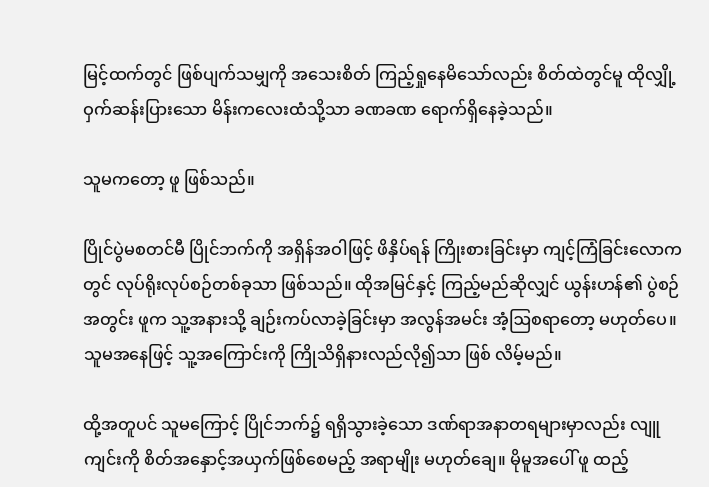မြင့်ထက်တွင် ဖြစ်ပျက်သမျှကို အသေးစိတ် ကြည့်ရှုနေမိသော်လည်း စိတ်ထဲတွင်မူ ထိုလျှို့ဝှက်ဆန်းပြားသော မိန်းကလေးထံသို့သာ ခဏခဏ ရောက်ရှိနေခဲ့သည်။

သူမကတော့ ဖူ ဖြစ်သည်။

ပြိုင်ပွဲမစတင်မီ ပြိုင်ဘက်ကို အရှိန်အဝါဖြင့် ဖိနှိပ်ရန် ကြိုးစားခြင်းမှာ ကျင့်ကြံခြင်းလောကတွင် လုပ်ရိုးလုပ်စဉ်တစ်ခုသာ ဖြစ်သည်။ ထိုအမြင်နှင့် ကြည့်မည်ဆိုလျှင် ယွန်းဟန်၏ ပွဲစဉ်အတွင်း ဖူက သူ့အနားသို့ ချဉ်းကပ်လာခဲ့ခြင်းမှာ အလွန်အမင်း အံ့ဩစရာတော့ မဟုတ်ပေ။ သူမအနေဖြင့် သူ့အကြောင်းကို ကြိုသိရှိနားလည်လို၍သာ ဖြစ် လိမ့်မည်။

ထို့အတူပင် သူမကြောင့် ပြိုင်ဘက်၌ ရရှိသွားခဲ့သော ဒဏ်ရာအနာတရများမှာလည်း လျူကျင်းကို စိတ်အနှောင့်အယှက်ဖြစ်စေမည့် အရာမျိုး မဟုတ်ချေ။ မိုမူအပေါ် ဖူ ထည့်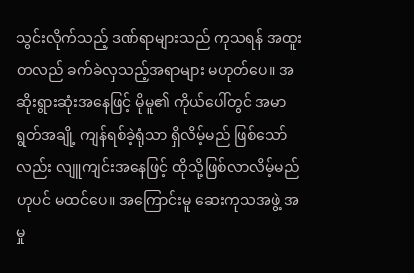သွင်းလိုက်သည့် ဒဏ်ရာများသည် ကုသရန် အထူးတလည် ခက်ခဲလှသည့်အရာများ မဟုတ်ပေ။ အဆိုးရွားဆုံးအနေဖြင့် မိုမူ၏ ကိုယ်ပေါ်တွင် အမာရွတ်အချို့ ကျန်ရစ်ခဲ့ရုံသာ ရှိလိမ့်မည် ဖြစ်သော်လည်း လျူကျင်းအနေဖြင့် ထိုသို့ဖြစ်လာလိမ့်မည်ဟုပင် မထင်ပေ။ အကြောင်းမူ ဆေးကုသအဖွဲ့ အမှု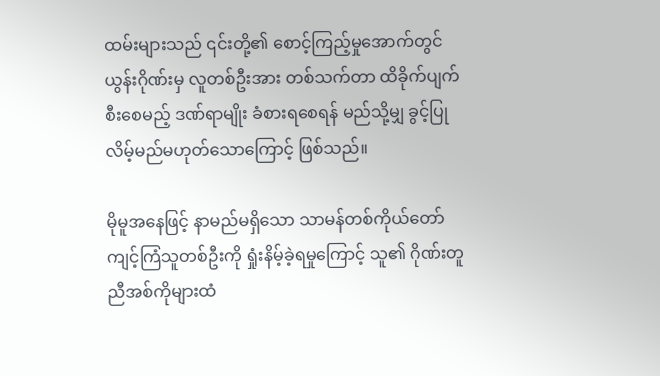ထမ်းများသည် ၎င်းတို့၏ စောင့်ကြည့်မှုအောက်တွင် ယွန်းဂိုဏ်းမှ လူတစ်ဦးအား တစ်သက်တာ ထိခိုက်ပျက်စီးစေမည့် ဒဏ်ရာမျိုး ခံစားရစေရန် မည်သို့မျှ ခွင့်ပြုလိမ့်မည်မဟုတ်သောကြောင့် ဖြစ်သည်။

မိုမူအနေဖြင့် နာမည်မရှိသော သာမန်တစ်ကိုယ်တော် ကျင့်ကြံသူတစ်ဦးကို ရှုံးနိမ့်ခဲ့ရမှုကြောင့် သူ၏ ဂိုဏ်းတူညီအစ်ကိုများထံ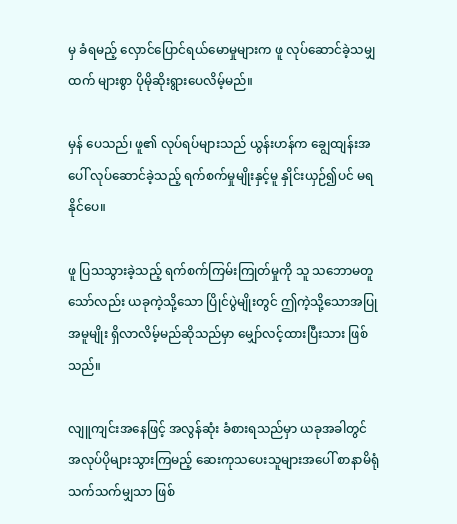မှ ခံရမည့် လှောင်ပြောင်ရယ်မောမှုများက ဖူ လုပ်ဆောင်ခဲ့သမျှထက် များစွာ ပိုမိုဆိုးရွားပေလိမ့်မည်။

မှန် ပေသည်၊ ဖူ၏ လုပ်ရပ်များသည် ယွန်းဟန်က ချွေထျန်းအပေါ် လုပ်ဆောင်ခဲ့သည့် ရက်စက်မှုမျိုးနှင့်မူ နှိုင်းယှဉ်၍ပင် မရနိုင်ပေ။

ဖူ ပြသသွားခဲ့သည့် ရက်စက်ကြမ်းကြုတ်မှုကို သူ သဘောမတူသော်လည်း ယခုကဲ့သို့သော ပြိုင်ပွဲမျိုးတွင် ဤကဲ့သို့သောအပြုအမူမျိုး ရှိလာလိမ့်မည်ဆိုသည်မှာ မျှော်လင့်ထားပြီးသား ဖြစ်သည်။

လျူကျင်းအနေဖြင့် အလွန်ဆုံး ခံစားရသည်မှာ ယခုအခါတွင် အလုပ်ပိုများသွားကြမည့် ဆေးကုသပေးသူများအပေါ် စာနာမိရုံသက်သက်မျှသာ ဖြစ်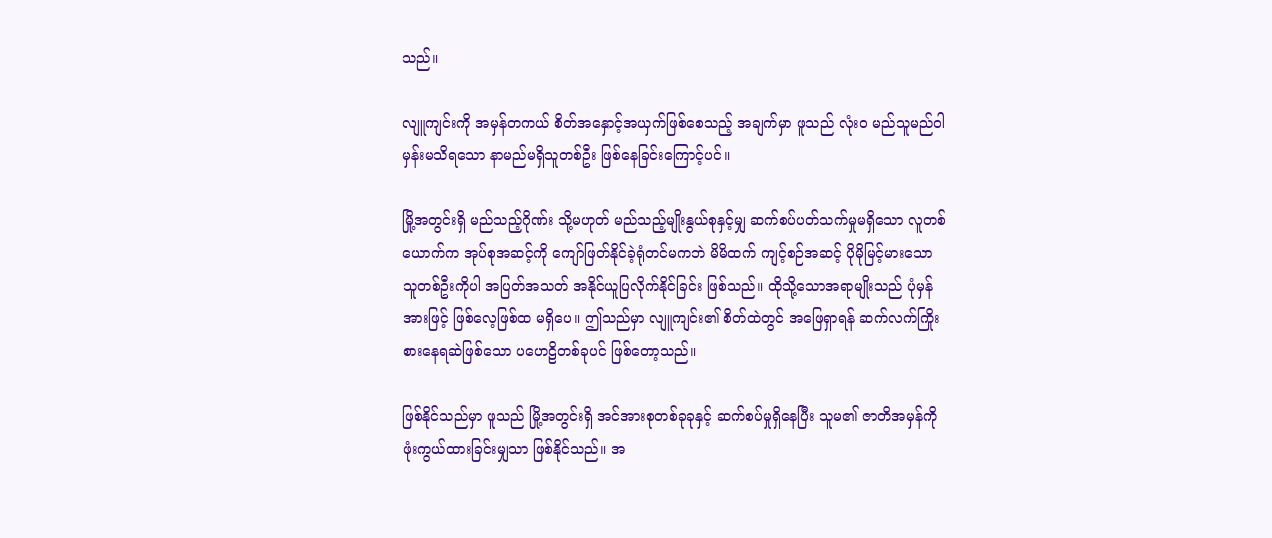သည်။

လျူကျင်းကို အမှန်တကယ် စိတ်အနှောင့်အယှက်ဖြစ်စေသည့် အချက်မှာ ဖူသည် လုံးဝ မည်သူမည်ဝါမှန်းမသိရသော နာမည်မရှိသူတစ်ဦး ဖြစ်နေခြင်းကြောင့်ပင်။

မြို့အတွင်းရှိ မည်သည့်ဂိုဏ်း သို့မဟုတ် မည်သည့်မျိုးနွယ်စုနှင့်မျှ ဆက်စပ်ပတ်သက်မှုမရှိသော လူတစ်ယောက်က အုပ်စုအဆင့်ကို ကျော်ဖြတ်နိုင်ခဲ့ရုံတင်မကဘဲ မိမိထက် ကျင့်စဉ်အဆင့် ပိုမိုမြင့်မားသော သူတစ်ဦးကိုပါ အပြတ်အသတ် အနိုင်ယူပြလိုက်နိုင်ခြင်း ဖြစ်သည်။ ထိုသို့သောအရာမျိုးသည် ပုံမှန်အားဖြင့် ဖြစ်လေ့ဖြစ်ထ မရှိပေ။ ဤသည်မှာ လျူကျင်း၏ စိတ်ထဲတွင် အဖြေရှာရန် ဆက်လက်ကြိုးစားနေရဆဲဖြစ်သော ပဟေဠိတစ်ခုပင် ဖြစ်တော့သည်။

ဖြစ်နိုင်သည်မှာ ဖူသည် မြို့အတွင်းရှိ အင်အားစုတစ်ခုခုနှင့် ဆက်စပ်မှုရှိနေပြီး သူမ၏ ဇာတိအမှန်ကို ဖုံးကွယ်ထားခြင်းမျှသာ ဖြစ်နိုင်သည်။ အ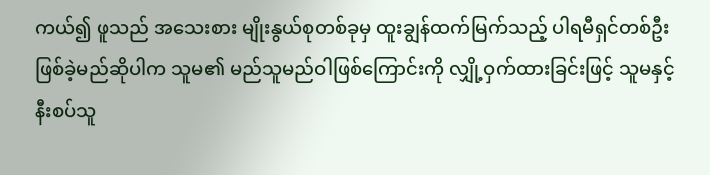ကယ်၍ ဖူသည် အသေးစား မျိုးနွယ်စုတစ်ခုမှ ထူးချွန်ထက်မြက်သည့် ပါရမီရှင်တစ်ဦး ဖြစ်ခဲ့မည်ဆိုပါက သူမ၏ မည်သူမည်ဝါဖြစ်ကြောင်းကို လျှို့ဝှက်ထားခြင်းဖြင့် သူမနှင့် နီးစပ်သူ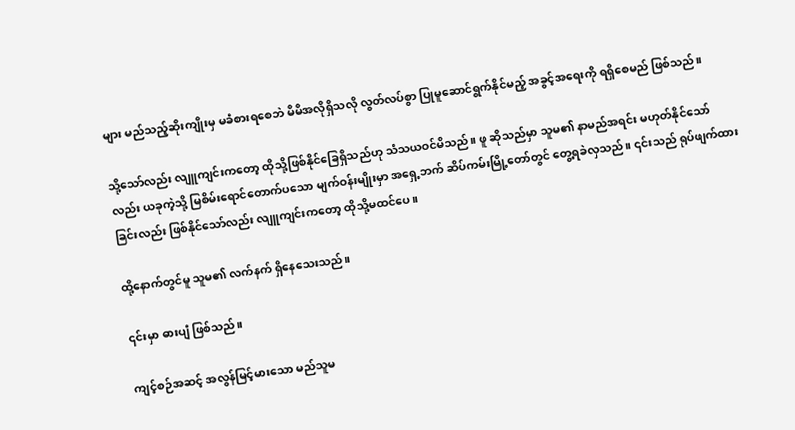များ မည်သည့်ဆိုးကျိုးမှ မခံစားရစေဘဲ မိမိအလိုရှိသလို လွတ်လပ်စွာ ပြုမူဆောင်ရွက်နိုင်မည့် အခွင့်အရေးကို ရရှိစေမည် ဖြစ်သည်။

သို့သော်လည်း လျူကျင်းကတော့ ထိုသို့ဖြစ်နိုင်ခြေရှိသည်ဟု သံသယဝင်မိသည်။ ဖူ ဆိုသည်မှာ သူမ၏ နာမည်အရင်း မဟုတ်နိုင်သော်လည်း ယခုကဲ့သို့ မြစိမ်းရောင်တောက်ပသော မျက်ဝန်းမျိုးမှာ အရှေ့ဘက် ဆိပ်ကမ်းမြို့တော်တွင် တွေ့ရခဲလှသည်။ ၎င်းသည် ရုပ်ဖျက်ထားခြင်းလည်း ဖြစ်နိုင်သော်လည်း လျူကျင်းကတော့ ထိုသို့မထင်ပေ။

ထို့နောက်တွင်မူ သူမ၏ လက်နက် ရှိနေသေးသည်။

၎င်းမှာ ဓားပျံ ဖြစ်သည်။

ကျင့်စဉ်အဆင့် အလွန်မြင့်မားသော မည်သူမ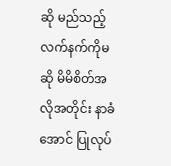ဆို မည်သည့်လက်နက်ကိုမဆို မိမိစိတ်အလိုအတိုင်း နာခံအောင် ပြုလုပ်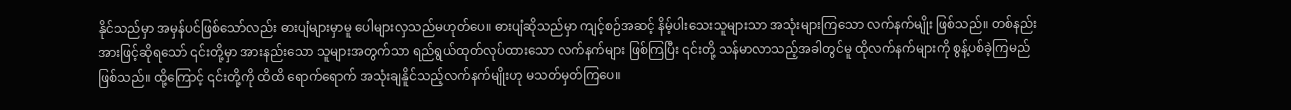နိုင်သည်မှာ အမှန်ပင်ဖြစ်သော်လည်း ဓားပျံများမှာမူ ပေါများလှသည်မဟုတ်ပေ။ ဓားပျံဆိုသည်မှာ ကျင့်စဉ်အဆင့် နိမ့်ပါးသေးသူများသာ အသုံးများကြသော လက်နက်မျိုး ဖြစ်သည်။ တစ်နည်းအားဖြင့်ဆိုရသော် ၎င်းတို့မှာ အားနည်းသော သူများအတွက်သာ ရည်ရွယ်ထုတ်လုပ်ထားသော လက်နက်များ ဖြစ်ကြပြီး ၎င်းတို့ သန်မာလာသည့်အခါတွင်မူ ထိုလက်နက်များကို စွန့်ပစ်ခဲ့ကြမည် ဖြစ်သည်။ ထို့ကြောင့် ၎င်းတို့ကို ထိထိ‌ ရောက်ရောက် အသုံးချနိူင်သည့်လက်နက်မျိုးဟု မသတ်မှတ်ကြပေ။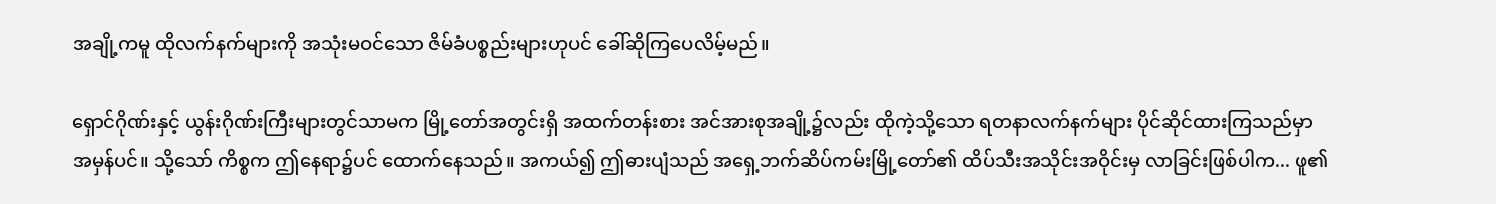အချို့ကမူ ထိုလက်နက်များကို အသုံးမဝင်သော ဇိမ်ခံပစ္စည်းများဟုပင် ခေါ်ဆိုကြပေလိမ့်မည်။

ရှောင်ဂိုဏ်းနှင့် ယွန်းဂိုဏ်းကြီးများတွင်သာမက မြို့တော်အတွင်းရှိ အထက်တန်းစား အင်အားစုအချို့၌လည်း ထိုကဲ့သို့သော ရတနာလက်နက်များ ပိုင်ဆိုင်ထားကြသည်မှာ အမှန်ပင်။ သို့သော် ကိစ္စက ဤနေရာ၌ပင် ထောက်နေသည်။ အကယ်၍ ဤဓားပျံသည် အရှေ့ဘက်ဆိပ်ကမ်းမြို့တော်၏ ထိပ်သီးအသိုင်းအဝိုင်းမှ လာခြင်းဖြစ်ပါက... ဖူ၏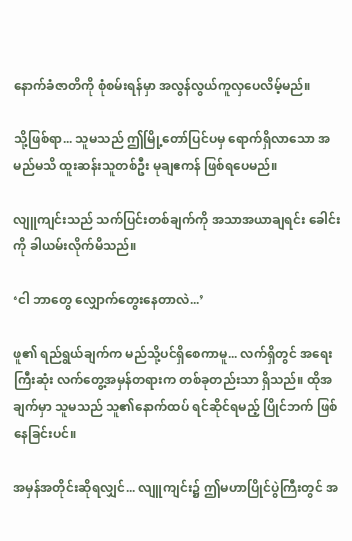နောက်ခံဇာတိကို စုံစမ်းရန်မှာ အလွန်လွယ်ကူလှပေလိမ့်မည်။

သို့ဖြစ်ရာ... သူမသည် ဤမြို့တော်ပြင်ပမှ ရောက်ရှိလာသော အမည်မသိ ထူးဆန်းသူတစ်ဦး မုချဧကန် ဖြစ်ရပေမည်။

လျူကျင်းသည် သက်ပြင်းတစ်ချက်ကို အသာအယာချရင်း ခေါင်းကို ခါယမ်းလိုက်မိသည်။

‘ငါ ဘာတွေ လျှောက်တွေးနေတာလဲ...’

ဖူ၏ ရည်ရွယ်ချက်က မည်သို့ပင်ရှိစေကာမူ... လက်ရှိတွင် အရေးကြီးဆုံး လက်တွေ့အမှန်တရားက တစ်ခုတည်းသာ ရှိသည်။ ထိုအချက်မှာ သူမသည် သူ၏နောက်ထပ် ရင်ဆိုင်ရမည့် ပြိုင်ဘက် ဖြစ်နေခြင်းပင်။

အမှန်အတိုင်းဆိုရလျှင်... လျူကျင်း၌ ဤမဟာပြိုင်ပွဲကြီးတွင် အ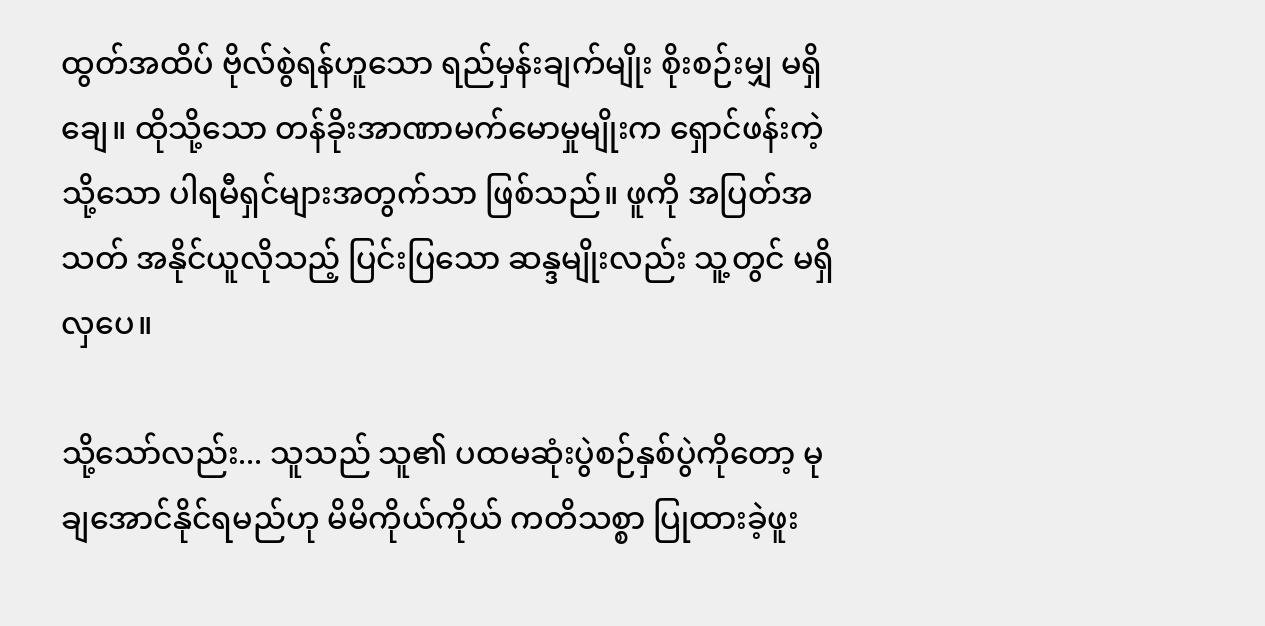ထွတ်အထိပ် ဗိုလ်စွဲရန်ဟူသော ရည်မှန်းချက်မျိုး စိုးစဉ်းမျှ မရှိချေ။ ထိုသို့သော တန်ခိုးအာဏာမက်မောမှုမျိုးက ရှောင်ဖန်းကဲ့သို့သော ပါရမီရှင်များအတွက်သာ ဖြစ်သည်။ ဖူကို အပြတ်အသတ် အနိုင်ယူလိုသည့် ပြင်းပြသော ဆန္ဒမျိုးလည်း သူ့တွင် မရှိလှပေ။

သို့သော်လည်း... သူသည် သူ၏ ပထမဆုံးပွဲစဉ်နှစ်ပွဲကိုတော့ မုချအောင်နိုင်ရမည်ဟု မိမိကိုယ်ကိုယ် ကတိသစ္စာ ပြုထားခဲ့ဖူး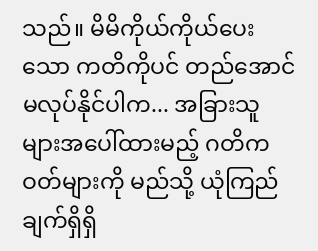သည်။ မိမိကိုယ်ကိုယ်ပေးသော ကတိကိုပင် တည်အောင် မလုပ်နိုင်ပါက... အခြားသူများအပေါ်ထားမည့် ဂတိကဝတ်များကို မည်သို့ ယုံကြည်ချက်ရှိရှိ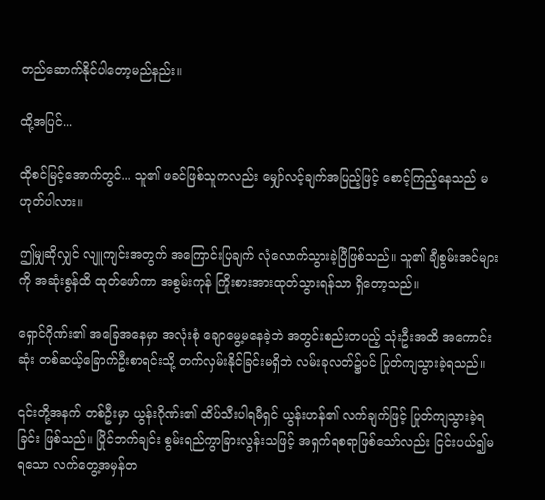တည်ဆောက်နိုင်ပါတော့မည်နည်း။

ထို့အပြင်...

ထိုစင်မြင့်အောက်တွင်... သူ၏ ဖခင်ဖြစ်သူကလည်း မျှော်လင့်ချက်အပြည့်ဖြင့် စောင့်ကြည့်နေသည် မဟုတ်ပါလား။

ဤမျှဆိုလျှင် လျူကျင်းအတွက် အကြောင်းပြချက် လုံလောက်သွားခဲ့ပြီဖြစ်သည်။ သူ၏ ချီစွမ်းအင်များကို အဆုံးစွန်ထိ ထုတ်ဖော်ကာ အစွမ်းကုန် ကြိုးစားအားထုတ်သွားရန်သာ ရှိတော့သည်။

ရှောင်ဂိုဏ်း၏ အခြေအနေမှာ အလုံးစုံ ချောမွေ့မနေခဲ့ဘဲ အတွင်းစည်းတပည့် သုံးဦးအထိ အကောင်းဆုံး တစ်ဆယ့်ခြောက်ဦးစာရင်းသို့ တက်လှမ်းနိုင်ခြင်းမရှိဘဲ လမ်းခုလတ်၌ပင် ပြုတ်ကျသွားခဲ့ရသည်။

၎င်းတို့အနက် တစ်ဦးမှာ ယွန်းဂိုဏ်း၏ ထိပ်သီးပါရမီရှင် ယွန်းဟန်၏ လက်ချက်ဖြင့် ပြုတ်ကျသွားခဲ့ရခြင်း ဖြစ်သည်။ ပြိုင်ဘက်ချင်း စွမ်းရည်ကွာခြားလွန်းသဖြင့် အရှက်ရစရာဖြစ်သော်လည်း ငြင်းပယ်၍မရသော လက်တွေ့အမှန်တ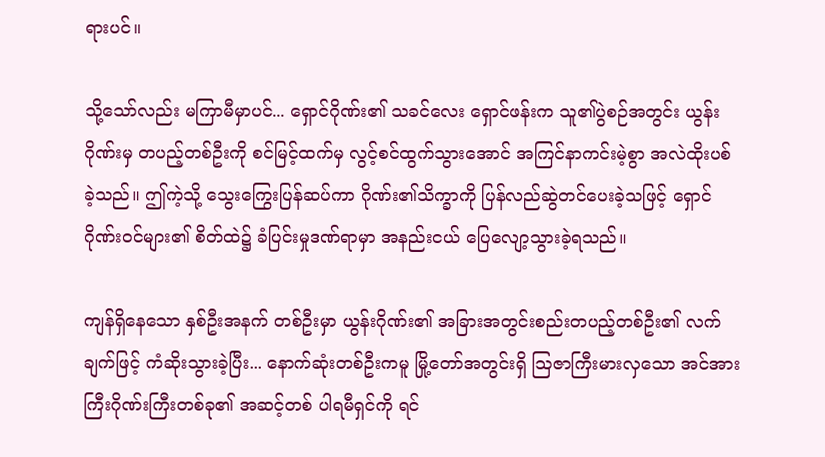ရားပင်။

သို့သော်လည်း မကြာမီမှာပင်... ရှောင်ဂိုဏ်း၏ သခင်လေး ရှောင်ဖန်းက သူ၏ပွဲစဉ်အတွင်း ယွန်းဂိုဏ်းမှ တပည့်တစ်ဦးကို စင်မြင့်ထက်မှ လွင့်စင်ထွက်သွားအောင် အကြင်နာကင်းမဲ့စွာ အလဲထိုးပစ်ခဲ့သည်။ ဤကဲ့သို့ သွေးကြွေးပြန်ဆပ်ကာ ဂိုဏ်း၏သိက္ခာကို ပြန်လည်ဆွဲတင်ပေးခဲ့သဖြင့် ရှောင်ဂိုဏ်းဝင်များ၏ စိတ်ထဲ၌ ခံပြင်းမှုဒဏ်ရာမှာ အနည်းငယ် ပြေလျော့သွားခဲ့ရသည်။

ကျန်ရှိနေသော နှစ်ဦးအနက် တစ်ဦးမှာ ယွန်းဂိုဏ်း၏ အခြားအတွင်းစည်းတပည့်တစ်ဦး၏ လက်ချက်ဖြင့် ကံဆိုးသွားခဲ့ပြီး... နောက်ဆုံးတစ်ဦးကမူ မြို့တော်အတွင်းရှိ ဩဇာကြီးမားလှသော အင်အားကြီးဂိုဏ်းကြီးတစ်ခု၏ အဆင့်တစ် ပါရမီရှင်ကို ရင်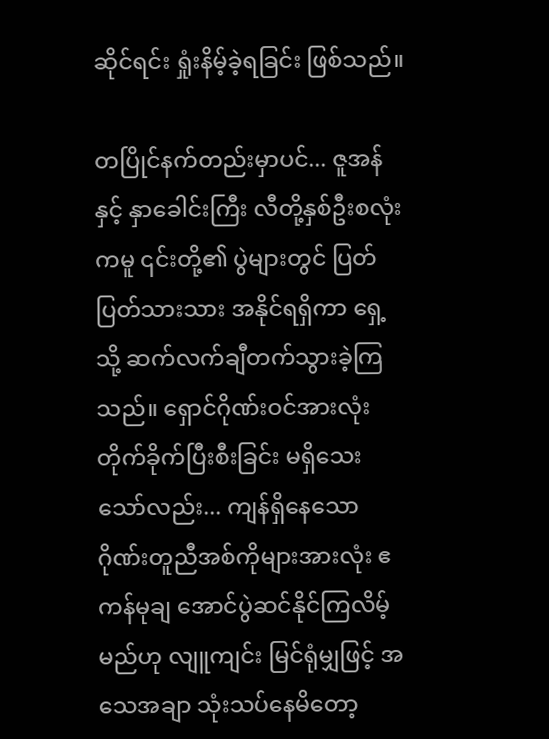ဆိုင်ရင်း ရှုံးနိမ့်ခဲ့ရခြင်း ဖြစ်သည်။

တပြိုင်နက်တည်းမှာပင်... ဇူအန်နှင့် နှာခေါင်းကြီး လီတို့နှစ်ဦးစလုံးကမူ ၎င်းတို့၏ ပွဲများတွင် ပြတ်ပြတ်သားသား အနိုင်ရရှိကာ ရှေ့သို့ ဆက်လက်ချီတက်သွားခဲ့ကြသည်။ ရှောင်ဂိုဏ်းဝင်အားလုံး တိုက်ခိုက်ပြီးစီးခြင်း မရှိသေးသော်လည်း... ကျန်ရှိနေသော ဂိုဏ်းတူညီအစ်ကိုများအားလုံး ဧကန်မုချ အောင်ပွဲဆင်နိုင်ကြလိမ့်မည်ဟု လျူကျင်း မြင်ရုံမျှဖြင့် အသေအချာ သုံးသပ်နေမိတော့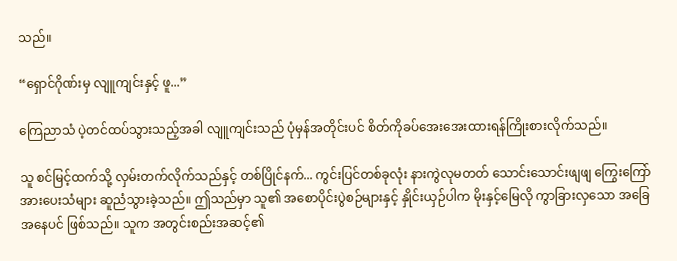သည်။

“ရှောင်ဂိုဏ်းမှ လျူကျင်းနှင့် ဖူ...”

ကြေညာသံ ပဲ့တင်ထပ်သွားသည့်အခါ လျူကျင်းသည် ပုံမှန်အတိုင်းပင် စိတ်ကိုခပ်အေးအေးထားရန်ကြိုးစားလိုက်သည်။

သူ စင်မြင့်ထက်သို့ လှမ်းတက်လိုက်သည်နှင့် တစ်ပြိုင်နက်... ကွင်းပြင်တစ်ခုလုံး နားကွဲလုမတတ် သောင်းသောင်းဖျဖျ ကြွေးကြော်အားပေးသံများ ဆူညံသွားခဲ့သည်။ ဤသည်မှာ သူ၏ အစောပိုင်းပွဲစဉ်များနှင့် နှိုင်းယှဉ်ပါက မိုးနှင့်မြေလို ကွာခြားလှသော အခြေအနေပင် ဖြစ်သည်။ သူက အတွင်းစည်းအဆင့်၏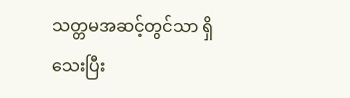သတ္တမအဆင့်တွင်သာ ရှိသေးပြီး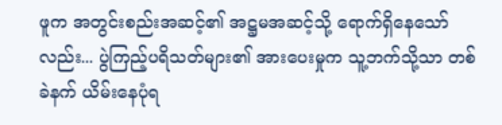ဖူက အတွင်းစည်းအဆင့်၏ အဋ္ဌမအဆင့်သို့ ရောက်ရှိနေသော်လည်း... ပွဲကြည့်ပရိသတ်များ၏ အားပေးမှုက သူ့ဘက်သို့သာ တစ်ခဲနက် ယိမ်းနေပုံရ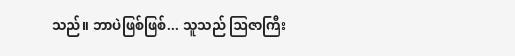သည်။ ဘာပဲဖြစ်ဖြစ်... သူသည် ဩဇာကြီး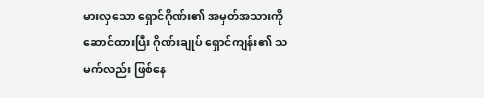မားလှသော ရှောင်ဂိုဏ်း၏ အမှတ်အသားကို ဆောင်ထားပြီး ဂိုဏ်းချုပ် ရှောင်ကျန်း၏ သမက်လည်း ဖြစ်နေ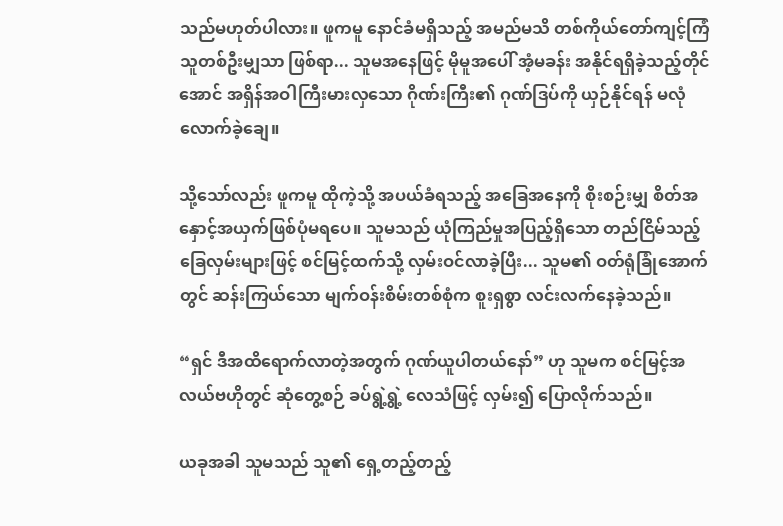သည်မဟုတ်ပါလား။ ဖူကမူ နောင်ခံမရှိသည့် အမည်မသိ တစ်ကိုယ်တော်ကျင့်ကြံသူတစ်ဦးမျှသာ ဖြစ်ရာ... သူမအနေဖြင့် မိုမူအပေါ် အံ့မခန်း အနိုင်ရရှိခဲ့သည့်တိုင်အောင် အရှိန်အဝါကြီးမားလှသော ဂိုဏ်းကြီး၏ ဂုဏ်ဒြပ်ကို ယှဉ်နိုင်ရန် မလုံလောက်ခဲ့ချေ။

သို့သော်လည်း ဖူကမူ ထိုကဲ့သို့ အပယ်ခံရသည့် အခြေအနေကို စိုးစဉ်းမျှ စိတ်အနှောင့်အယှက်ဖြစ်ပုံမရပေ။ သူမသည် ယုံကြည်မှုအပြည့်ရှိသော တည်ငြိမ်သည့် ခြေလှမ်းများဖြင့် စင်မြင့်ထက်သို့ လှမ်းဝင်လာခဲ့ပြီး... သူမ၏ ဝတ်ရုံခြုံအောက်တွင် ဆန်းကြယ်သော မျက်ဝန်းစိမ်းတစ်စုံက စူးရှစွာ လင်းလက်နေခဲ့သည်။

“ရှင် ဒီအထိရောက်လာတဲ့အတွက် ဂုဏ်ယူပါတယ်နော်” ဟု သူမက စင်မြင့်အလယ်ဗဟိုတွင် ဆုံတွေ့စဉ် ခပ်ရွဲ့ရွဲ့ လေသံဖြင့် လှမ်း၍ ပြောလိုက်သည်။

ယခုအခါ သူမသည် သူ၏ ရှေ့တည့်တည့်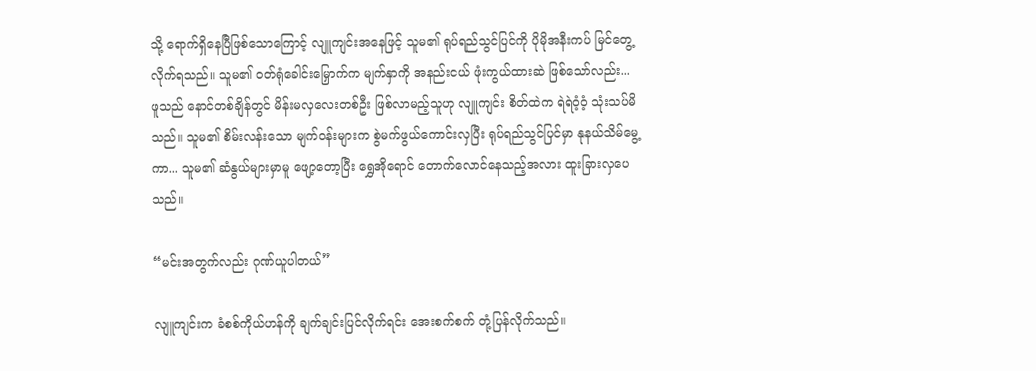သို့ ရောက်ရှိနေပြီဖြစ်သောကြောင့် လျူကျင်းအနေဖြင့် သူမ၏ ရုပ်ရည်သွင်ပြင်ကို ပိုမိုအနီးကပ် မြင်တွေ့လိုက်ရသည်။ သူမ၏ ဝတ်ရုံခေါင်းမြှောက်က မျက်နှာကို အနည်းငယ် ဖုံးကွယ်ထားဆဲ ဖြစ်သော်လည်း... ဖူသည် နောင်တစ်ချိန်တွင် မိန်းမလှလေးတစ်ဦး ဖြစ်လာမည့်သူဟု လျူကျင်း စိတ်ထဲက ရဲရဲဝံ့ဝံ့ သုံးသပ်မိသည်။ သူမ၏ စိမ်းလန်းသော မျက်ဝန်းများက စွဲမက်ဖွယ်ကောင်းလှပြီး ရုပ်ရည်သွင်ပြင်မှာ နုနယ်သိမ်မွေ့ကာ... သူမ၏ ဆံနွယ်များမှာမူ ဖျော့တော့ပြီး ရွှေအိုရောင် တောက်လောင်နေသည့်အလား ထူးခြားလှပေသည်။

“မင်းအတွက်လည်း ဂုဏ်ယူပါတယ်”

လျူကျင်းက ခံစစ်ကိုယ်ဟန်ကို ချက်ချင်းပြင်လိုက်ရင်း အေးစက်စက် တုံ့ပြန်လိုက်သည်။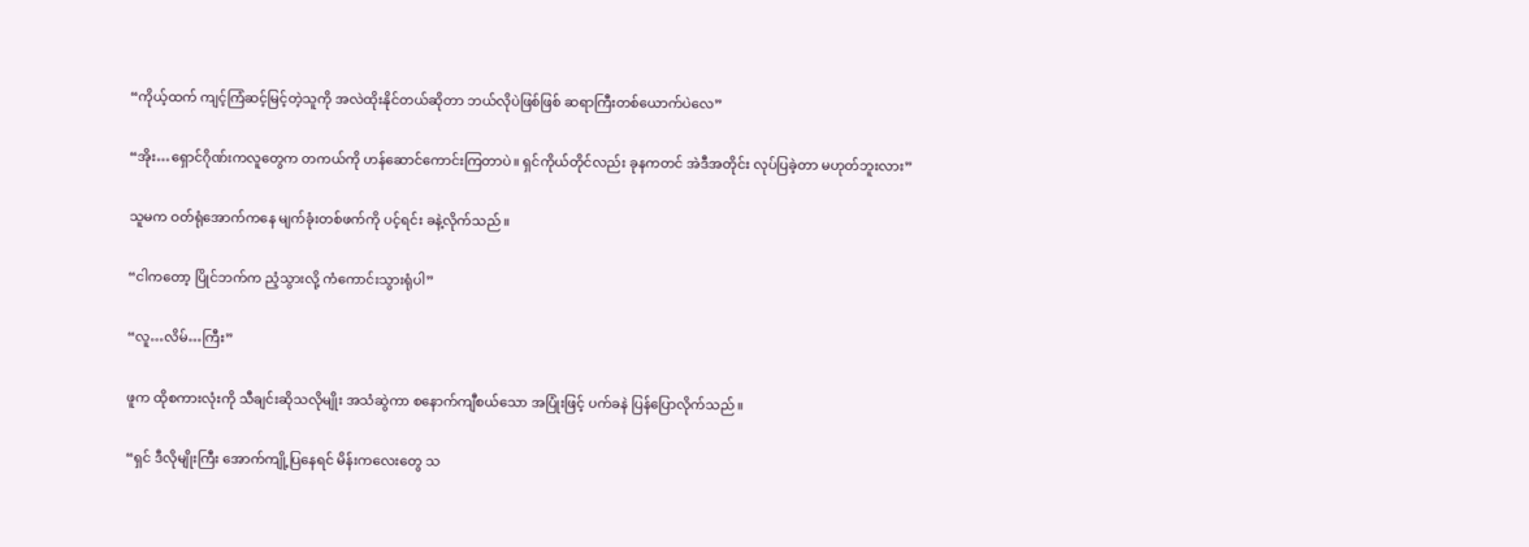“ကိုယ့်ထက် ကျင့်ကြံဆင့်မြင့်တဲ့သူကို အလဲထိုးနိုင်တယ်ဆိုတာ ဘယ်လိုပဲဖြစ်ဖြစ် ဆရာကြီးတစ်ယောက်ပဲလေ”

“အိုး…ရှောင်ဂိုဏ်းကလူတွေက တကယ်ကို ဟန်ဆောင်ကောင်းကြတာပဲ။ ရှင်ကိုယ်တိုင်လည်း ခုနကတင် အဲဒီအတိုင်း လုပ်ပြခဲ့တာ မဟုတ်ဘူးလား”

သူမက ဝတ်ရုံအောက်ကနေ မျက်ခုံးတစ်ဖက်ကို ပင့်ရင်း ခနဲ့လိုက်သည်။

“ငါကတော့ ပြိုင်ဘက်က ညံ့သွားလို့ ကံကောင်းသွားရုံပါ”

“လူ…လိမ်…ကြီး”

ဖူက ထိုစကားလုံးကို သီချင်းဆိုသလိုမျိုး အသံဆွဲကာ စနောက်ကျီစယ်သော အပြုံးဖြင့် ပက်ခနဲ ပြန်ပြောလိုက်သည်။

“ရှင် ဒီလိုမျိုးကြီး အောက်ကျို့ပြနေရင် မိန်းကလေးတွေ သ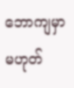ဘောကျမှာ မဟုတ်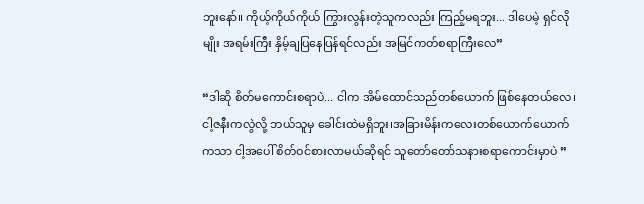ဘူးနော်။ ကိုယ့်ကိုယ်ကိုယ် ကြွားလွန်းတဲ့သူကလည်း ကြည့်မရဘူး... ဒါပေမဲ့ ရှင်လိုမျိုး အရမ်းကြီး နှိမ့်ချပြနေပြန်ရင်လည်း အမြင်ကတ်စရာကြီးလေ”

“ဒါဆို စိတ်မကောင်းစရာပဲ... ငါက အိမ်ထောင်သည်တစ်ယောက် ဖြစ်နေတယ်လေ၊ ငါ့ဇနီးကလွဲလို့ ဘယ်သူမှ ခေါင်းထဲမရှိဘူး၊အခြားမိန်းကလေးတစ်ယောက်ယောက်ကသာ ငါ့အပေါ် စိတ်ဝင်စားလာမယ်ဆိုရင် သူတော်တော်သနားစရာကောင်းမှာပဲ ”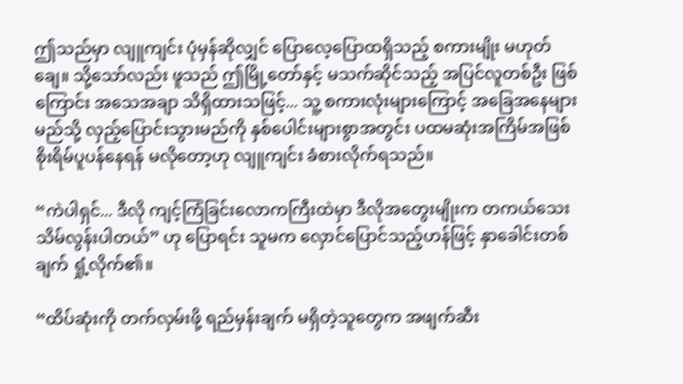ဤသည်မှာ လျူကျင်း ပုံမှန်ဆိုလျှင် ပြောလေ့ပြောထရှိသည့် စကားမျိုး မဟုတ်ချေ။ သို့သော်လည်း ဖူသည် ဤမြို့တော်နှင့် မသက်ဆိုင်သည့် အပြင်လူတစ်ဦး ဖြစ်ကြောင်း အသေအချာ သိရှိထားသဖြင့်... သူ့ စကားလုံးများကြောင့် အခြေအနေများ မည်သို့ လှည့်ပြောင်းသွားမည်ကို နှစ်ပေါင်းများစွာအတွင်း ပထမဆုံးအကြိမ်အဖြစ် စိုးရိမ်ပူပန်နေရန် မလိုတော့ဟု လျူကျင်း ခံစားလိုက်ရသည်။

“ကဲပါရှင်... ဒီလို ကျင့်ကြံခြင်းလောကကြီးထဲမှာ ဒီလိုအတွေးမျိုးက တကယ်သေးသိမ်လွန်းပါတယ်” ဟု ပြောရင်း သူမက လှောင်ပြောင်သည့်ဟန်ဖြင့် နှာခေါင်းတစ်ချက် ရှုံ့လိုက်၏။

“ထိပ်ဆုံးကို တက်လှမ်းဖို့ ရည်မှန်းချက် မရှိတဲ့သူတွေက အဖျက်ဆီး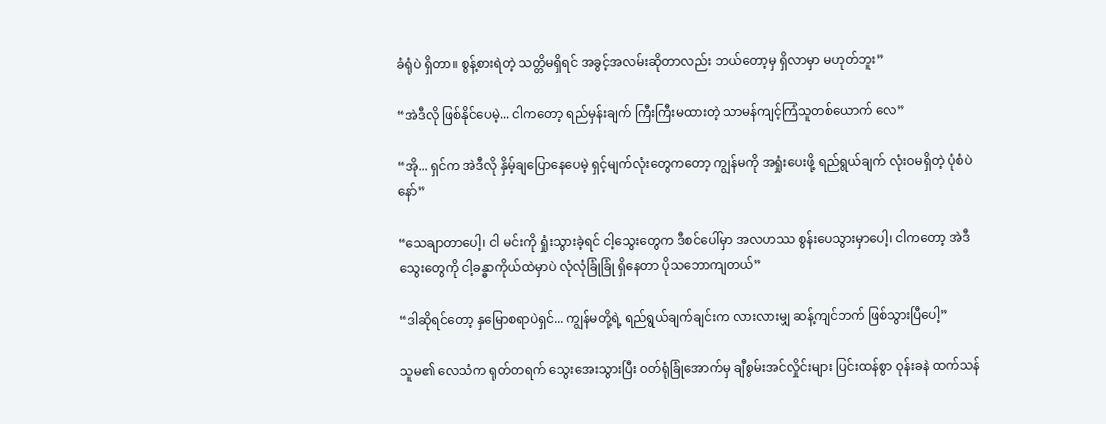ခံရုံပဲ ရှိတာ။ စွန့်စားရဲတဲ့ သတ္တိမရှိရင် အခွင့်အလမ်းဆိုတာလည်း ဘယ်တော့မှ ရှိလာမှာ မဟုတ်ဘူး”

“အဲဒီလို ဖြစ်နိုင်ပေမဲ့... ငါကတော့ ရည်မှန်းချက် ကြီးကြီးမထားတဲ့ သာမန်ကျင့်ကြံသူတစ်ယောက် လေ”

“အို... ရှင်က အဲဒီလို နှိမ့်ချပြောနေပေမဲ့ ရှင့်မျက်လုံးတွေကတော့ ကျွန်မကို အရှုံးပေးဖို့ ရည်ရွယ်ချက် လုံးဝမရှိတဲ့ ပုံစံပဲနော်”

“သေချာတာပေါ့၊ ငါ မင်းကို ရှုံးသွားခဲ့ရင် ငါ့သွေးတွေက ဒီစင်ပေါ်မှာ အလဟဿ စွန်းပေသွားမှာပေါ့၊ ငါကတော့ အဲဒီသွေးတွေကို ငါ့ခန္ဓာကိုယ်ထဲမှာပဲ လုံလုံခြုံခြုံ ရှိနေတာ ပိုသဘောကျတယ်”

“ဒါဆိုရင်တော့ နှမြောစရာပဲရှင်... ကျွန်မတို့ရဲ့ ရည်ရွယ်ချက်ချင်းက လားလားမျှ ဆန့်ကျင်ဘက် ဖြစ်သွားပြီပေါ့”

သူမ၏ လေသံက ရုတ်တရက် သွေးအေးသွားပြီး ဝတ်ရုံခြုံအောက်မှ ချီစွမ်းအင်လှိုင်းများ ပြင်းထန်စွာ ဝုန်းခနဲ ထက်သန်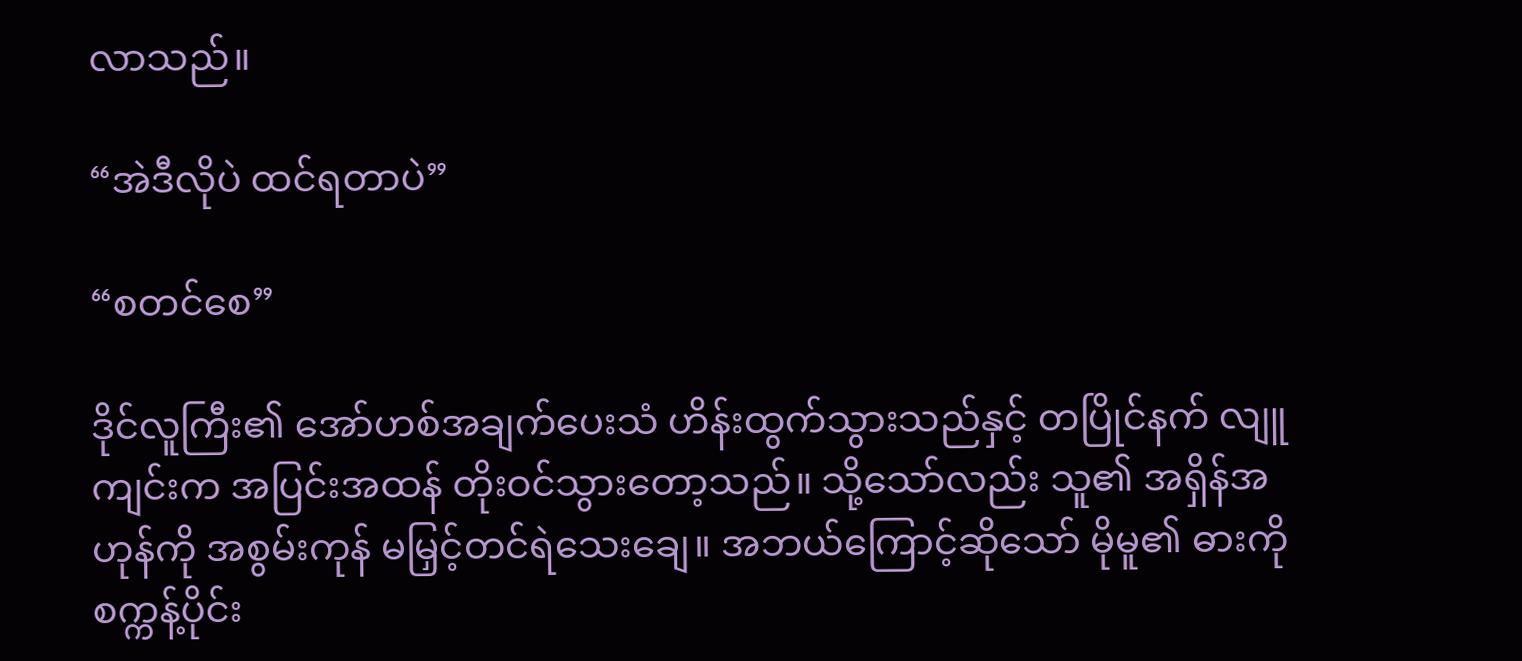လာသည်။

“အဲဒီလိုပဲ ထင်ရတာပဲ”

“စတင်စေ”

ဒိုင်လူကြီး၏ အော်ဟစ်အချက်ပေးသံ ဟိန်းထွက်သွားသည်နှင့် တပြိုင်နက် လျူကျင်းက အပြင်းအထန် တိုးဝင်သွားတော့သည်။ သို့သော်လည်း သူ၏ အရှိန်အဟုန်ကို အစွမ်းကုန် မမြှင့်တင်ရဲသေးချေ။ အဘယ်ကြောင့်ဆိုသော် မိုမူ၏ ဓားကို စက္ကန့်ပိုင်း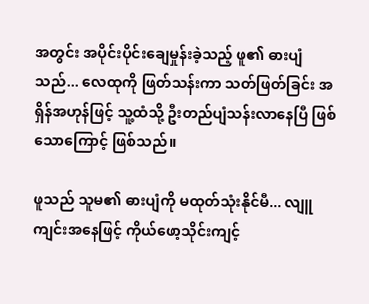အတွင်း အပိုင်းပိုင်းချေမှုန်းခဲ့သည့် ဖူ၏ ဓားပျံသည်... လေထုကို ဖြတ်သန်းကာ သတ်ဖြတ်ခြင်း အရှိန်အဟုန်ဖြင့် သူ့ထံသို့ ဦးတည်ပျံသန်းလာနေပြီ ဖြစ်သောကြောင့် ဖြစ်သည်။

ဖူသည် သူမ၏ ဓားပျံကို မထုတ်သုံးနိုင်မီ... လျူကျင်းအနေဖြင့် ကိုယ်ဖော့သိုင်းကျင့်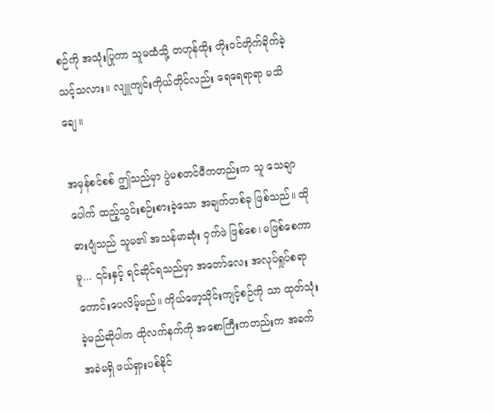စဉ်ကို အသုံးပြုကာ သူမထံသို့ တဟုန်ထိုး တိုးဝင်တိုက်ခိုက်ခဲ့သင့်သလား။ လျူကျင်းကိုယ်တိုင်လည်း ရေရေရာရာ မသိချေ။

အမှန်စင်စစ် ဤသည်မှာ ပွဲမစတင်မီကတည်းက သူ သေချာပေါက် ထည့်သွင်းစဉ်းစားခဲ့သော အချက်တစ်ခု ဖြစ်သည်။ ထိုဓားပျံသည် သူမ၏ အသန်မာဆုံး ဝှက်ဖဲ ဖြစ်စေ၊ မဖြစ်စေကာမူ... ၎င်းနှင့် ရင်ဆိုင်ရသည်မှာ အတော်လေး အလုပ်ရှုပ်စရာ ကောင်းပေလိမ့်မည်။ ကိုယ်ဖော့သိုင်းကျင့်စဉ်ကို သာ ထုတ်သုံးခဲ့မည်ဆိုပါက ထိုလက်နက်ကို အစောကြီးကတည်းက အခက်အခဲမရှိ ဖယ်ရှားပစ်နိုင်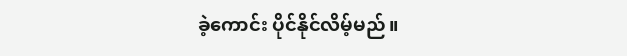ခဲ့ကောင်း ပိုင်နိုင်လိမ့်မည်။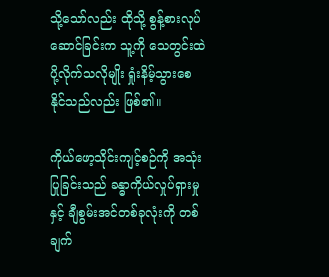သို့သော်လည်း ထိုသို့ စွန့်စားလုပ်ဆောင်ခြင်းက သူ့ကို သေတွင်းထဲ ပို့လိုက်သလိုမျိုး ရှုံးနိမ့်သွားစေနိုင်သည်လည်း ဖြစ်၏။

ကိုယ်ဖော့သိုင်းကျင့်စဉ်ကို အသုံးပြုခြင်းသည် ခန္ဓာကိုယ်လှုပ်ရှားမှုနှင့် ချီစွမ်းအင်တစ်ခုလုံးကို တစ်ချက်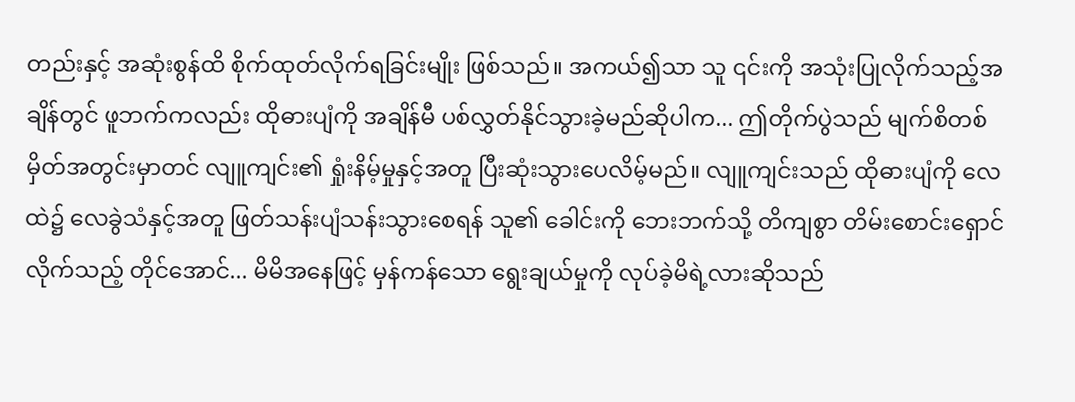တည်းနှင့် အဆုံးစွန်ထိ စိုက်ထုတ်လိုက်ရခြင်းမျိုး ဖြစ်သည်။ အကယ်၍သာ သူ ၎င်းကို အသုံးပြုလိုက်သည့်အချိန်တွင် ဖူဘက်ကလည်း ထိုဓားပျံကို အချိန်မီ ပစ်လွှတ်နိုင်သွားခဲ့မည်ဆိုပါက... ဤတိုက်ပွဲသည် မျက်စိတစ်မှိတ်အတွင်းမှာတင် လျူကျင်း၏ ရှုံးနိမ့်မှုနှင့်အတူ ပြီးဆုံးသွားပေလိမ့်မည်။ လျူကျင်းသည် ထိုဓားပျံကို လေထဲ၌ လေခွဲသံနှင့်အတူ ဖြတ်သန်းပျံသန်းသွားစေရန် သူ၏ ခေါင်းကို ဘေးဘက်သို့ တိကျစွာ တိမ်းစောင်းရှောင်လိုက်သည့် တိုင်အောင်... မိမိအနေဖြင့် မှန်ကန်သော ရွေးချယ်မှုကို လုပ်ခဲ့မိရဲ့လားဆိုသည်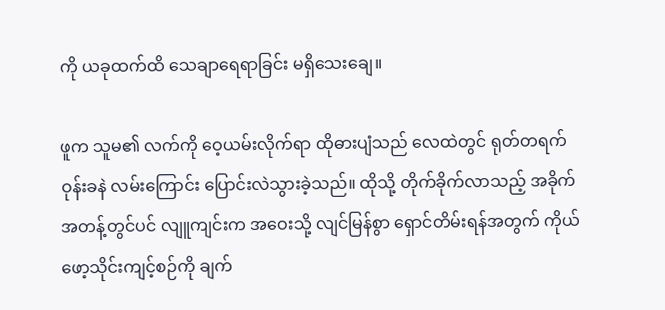ကို ယခုထက်ထိ သေချာရေရာခြင်း မရှိသေးချေ။

ဖူက သူမ၏ လက်ကို ဝေ့ယမ်းလိုက်ရာ ထိုဓားပျံသည် လေထဲတွင် ရုတ်တရက် ဝုန်းခနဲ လမ်းကြောင်း ပြောင်းလဲသွားခဲ့သည်။ ထိုသို့ တိုက်ခိုက်လာသည့် အခိုက်အတန့်တွင်ပင် လျူကျင်းက အဝေးသို့ လျင်မြန်စွာ ရှောင်တိမ်းရန်အတွက် ကိုယ်ဖော့သိုင်းကျင့်စဉ်ကို ချက်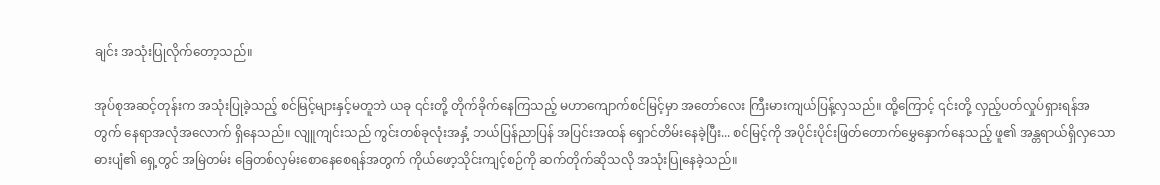ချင်း အသုံးပြုလိုက်တော့သည်။

အုပ်စုအဆင့်တုန်းက အသုံးပြုခဲ့သည့် စင်မြင့်များနှင့်မတူဘဲ ယခု ၎င်းတို့ တိုက်ခိုက်နေကြသည့် မဟာကျောက်စင်မြင့်မှာ အတော်လေး ကြီးမားကျယ်ပြန့်လှသည်။ ထို့ကြောင့် ၎င်းတို့ လှည့်ပတ်လှုပ်ရှားရန်အတွက် နေရာအလုံအလောက် ရှိနေသည်။ လျူကျင်းသည် ကွင်းတစ်ခုလုံးအနှံ့ ဘယ်ပြန်ညာပြန် အပြင်းအထန် ရှောင်တိမ်းနေခဲ့ပြီး... စင်မြင့်ကို အပိုင်းပိုင်းဖြတ်တောက်မွှေနှောက်နေသည့် ဖူ၏ အန္တရာယ်ရှိလှသော ဓားပျံ၏ ရှေ့တွင် အမြဲတမ်း ခြေတစ်လှမ်းစောနေစေရန်အတွက် ကိုယ်ဖော့သိုင်းကျင့်စဉ်ကို ဆက်တိုက်ဆိုသလို အသုံးပြုနေခဲ့သည်။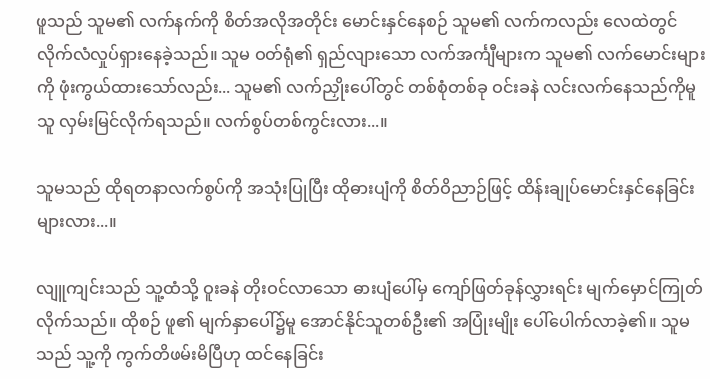ဖူသည် သူမ၏ လက်နက်ကို စိတ်အလိုအတိုင်း မောင်းနှင်နေစဉ် သူမ၏ လက်ကလည်း လေထဲတွင် လိုက်လံလှုပ်ရှားနေခဲ့သည်။ သူမ ဝတ်ရုံ၏ ရှည်လျားသော လက်အင်္ကျီများက သူမ၏ လက်မောင်းများကို ဖုံးကွယ်ထားသော်လည်း... သူမ၏ လက်ညှိုးပေါ်တွင် တစ်စုံတစ်ခု ဝင်းခနဲ လင်းလက်နေသည်ကိုမူ သူ လှမ်းမြင်လိုက်ရသည်။ လက်စွပ်တစ်ကွင်းလား...။

သူမသည် ထိုရတနာလက်စွပ်ကို အသုံးပြုပြီး ထိုဓားပျံကို စိတ်ဝိညာဉ်ဖြင့် ထိန်းချုပ်မောင်းနှင်နေခြင်းများလား...။

လျူကျင်းသည် သူ့ထံသို့ ဝူးခနဲ တိုးဝင်လာသော ဓားပျံပေါ်မှ ကျော်ဖြတ်ခုန်လွှားရင်း မျက်မှောင်ကြုတ်လိုက်သည်။ ထိုစဉ် ဖူ၏ မျက်နှာပေါ်၌မူ အောင်နိုင်သူတစ်ဦး၏ အပြုံးမျိုး ပေါ်ပေါက်လာခဲ့၏။ သူမသည် သူ့ကို ကွက်တိဖမ်းမိပြီဟု ထင်နေခြင်း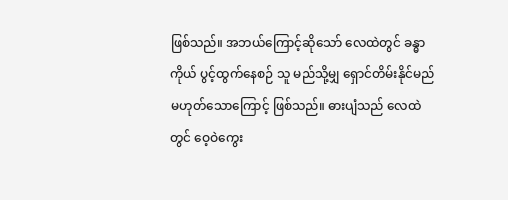ဖြစ်သည်။ အဘယ်ကြောင့်ဆိုသော် လေထဲတွင် ခန္ဓာကိုယ် ပွင့်ထွက်နေစဉ် သူ မည်သို့မျှ ရှောင်တိမ်းနိုင်မည်မဟုတ်သောကြောင့် ဖြစ်သည်။ ဓားပျံသည် လေထဲတွင် ဝေ့ဝဲကွေး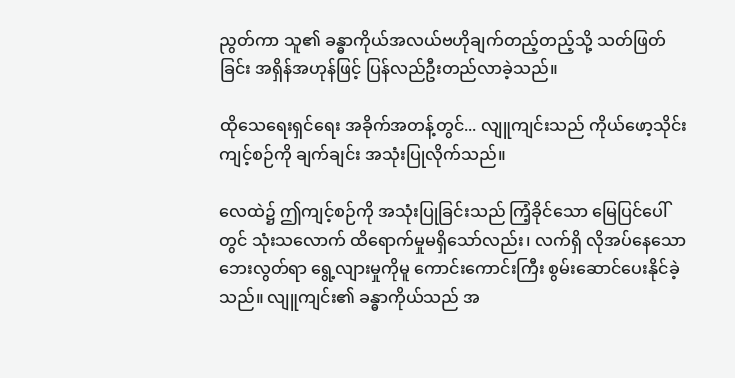ညွတ်ကာ သူ၏ ခန္ဓာကိုယ်အလယ်ဗဟိုချက်တည့်တည့်သို့ သတ်ဖြတ်ခြင်း အရှိန်အဟုန်ဖြင့် ပြန်လည်ဦးတည်လာခဲ့သည်။

ထိုသေရေးရှင်ရေး အခိုက်အတန့်တွင်... လျူကျင်းသည် ကိုယ်ဖော့သိုင်းကျင့်စဉ်ကို ချက်ချင်း အသုံးပြုလိုက်သည်။

လေထဲ၌ ဤကျင့်စဉ်ကို အသုံးပြုခြင်းသည် ကြံ့ခိုင်သော မြေပြင်ပေါ်တွင် သုံးသလောက် ထိရောက်မှုမရှိသော်လည်း၊ လက်ရှိ လိုအပ်နေသော ဘေးလွတ်ရာ ရွေ့လျားမှုကိုမူ ကောင်းကောင်းကြီး စွမ်းဆောင်ပေးနိုင်ခဲ့သည်။ လျူကျင်း၏ ခန္ဓာကိုယ်သည် အ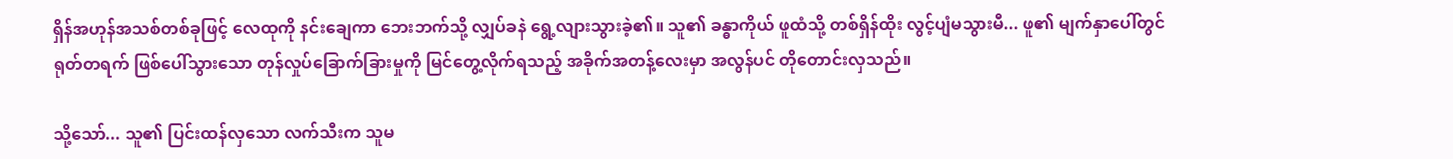ရှိန်အဟုန်အသစ်တစ်ခုဖြင့် လေထုကို နင်းချေကာ ဘေးဘက်သို့ လျှပ်ခနဲ ရွေ့လျားသွားခဲ့၏။ သူ၏ ခန္ဓာကိုယ် ဖူထံသို့ တစ်ရှိန်ထိုး လွင့်ပျံမသွားမီ... ဖူ၏ မျက်နှာပေါ်တွင် ရုတ်တရက် ဖြစ်ပေါ်သွားသော တုန်လှုပ်ခြောက်ခြားမှုကို မြင်တွေ့လိုက်ရသည့် အခိုက်အတန့်လေးမှာ အလွန်ပင် တိုတောင်းလှသည်။

သို့သော်... သူ၏ ပြင်းထန်လှသော လက်သီးက သူမ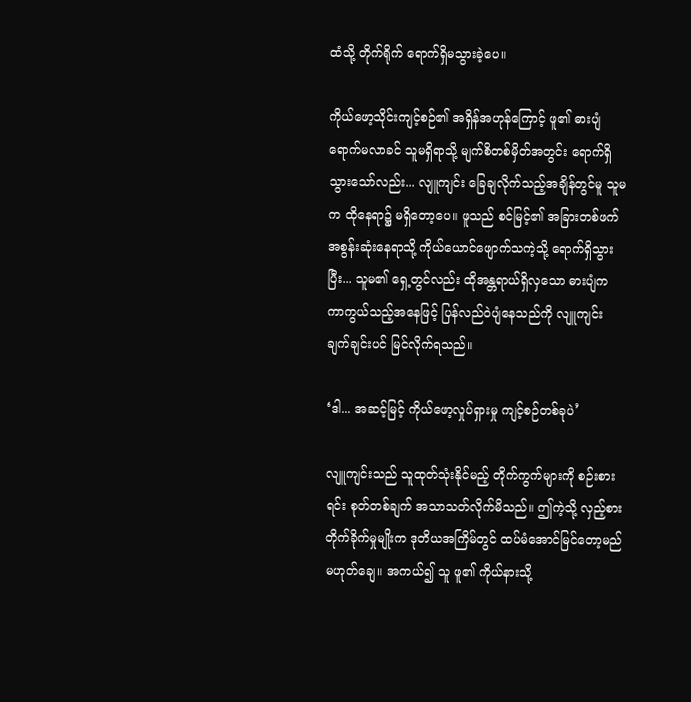ထံသို့ တိုက်ရိုက် ရောက်ရှိမသွားခဲ့ပေ။

ကိုယ်ဖော့သိုင်းကျင့်စဉ်၏ အရှိန်အဟုန်ကြောင့် ဖူ၏ ဓားပျံ ရောက်မလာခင် သူမရှိရာသို့ မျက်စိတစ်မှိတ်အတွင်း ရောက်ရှိသွားသော်လည်း... လျူကျင်း ခြေချလိုက်သည့်အချိန်တွင်မူ သူမက ထိုနေရာ၌ မရှိတော့ပေ။ ဖူသည် စင်မြင့်၏ အခြားတစ်ဖက် အစွန်းဆုံးနေရာသို့ ကိုယ်ယောင်ဖျောက်သကဲ့သို့ ရောက်ရှိသွားပြီး... သူမ၏ ရှေ့တွင်လည်း ထိုအန္တရာယ်ရှိလှသော ဓားပျံက ကာကွယ်သည့်အနေဖြင့် ပြန်လည်ဝဲပျံနေသည်ကို လျူကျင်း ချက်ချင်းပင် မြင်လိုက်ရသည်။

‘ဒါ... အဆင့်မြင့် ကိုယ်ဖော့လှုပ်ရှားမှု ကျင့်စဉ်တစ်ခုပဲ’

လျူကျင်းသည် သူထုတ်သုံးနိုင်မည့် တိုက်ကွက်များကို စဉ်းစားရင်း စုတ်တစ်ချက် အသာသတ်လိုက်မိသည်။ ဤကဲ့သို့ လှည့်စားတိုက်ခိုက်မှုမျိုးက ဒုတိယအကြိမ်တွင် ထပ်မံအောင်မြင်တော့မည်မဟုတ်ချေ။ အကယ်၍ သူ ဖူ၏ ကိုယ်နားသို့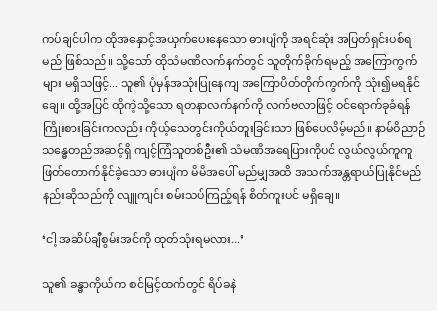ကပ်ချင်ပါက ထိုအနှောင့်အယှက်ပေးနေသော ဓားပျံကို အရင်ဆုံး အပြတ်ရှင်းပစ်ရမည် ဖြစ်သည်။ သို့သော် ထိုသံမဏိလက်နက်တွင် သူတိုက်ခိုက်ရမည့် အကြောကွက်များ မရှိသဖြင့်... သူ၏ ပုံမှန်အသုံးပြုနေကျ အကြောပိတ်တိုက်ကွက်ကို သုံး၍မရနိုင်ချေ။ ထို့အပြင် ထိုကဲ့သို့သော ရတနာလက်နက်ကို လက်ဗလာဖြင့် ဝင်ရောက်ခုခံရန် ကြိုးစားခြင်းကလည်း ကိုယ့်သေတွင်းကိုယ်တူးခြင်းသာ ဖြစ်ပေလိမ့်မည်။ နာမ်ဝိညာဉ်သန္ဓေတည်အဆင့်ရှိ ကျင့်ကြံသူတစ်ဦး၏ သံမဏိအရေပြားကိုပင် လွယ်လွယ်ကူကူ ဖြတ်တောက်နိုင်ခဲ့သော ဓားပျံက မိမိအပေါ် မည်မျှအထိ အသက်အန္တရာယ်ပြုနိုင်မည်နည်းဆိုသည်ကို လျူကျင်း စမ်းသပ်ကြည့်ရန် စိတ်ကူးပင် မရှိချေ။

‘ငါ့ အဆိပ်ချီစွမ်းအင်ကို ထုတ်သုံးရမလား...’

သူ၏ ခန္ဓာကိုယ်က စင်မြင့်ထက်တွင် ရိပ်ခနဲ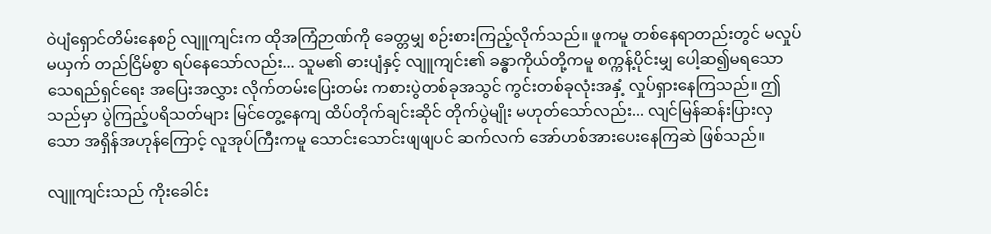ဝဲပျံရှောင်တိမ်းနေစဉ် လျူကျင်းက ထိုအကြံဉာဏ်ကို ခေတ္တမျှ စဉ်းစားကြည့်လိုက်သည်။ ဖူကမူ တစ်နေရာတည်းတွင် မလှုပ်မယှက် တည်ငြိမ်စွာ ရပ်နေသော်လည်း... သူမ၏ ဓားပျံနှင့် လျူကျင်း၏ ခန္ဓာကိုယ်တို့ကမူ စက္ကန့်ပိုင်းမျှ ပေါ့ဆ၍မရသော သေရည်ရှင်ရေး အပြေးအလွှား လိုက်တမ်းပြေးတမ်း ကစားပွဲတစ်ခုအသွင် ကွင်းတစ်ခုလုံးအနှံ့ လှုပ်ရှားနေကြသည်။ ဤသည်မှာ ပွဲကြည့်ပရိသတ်များ မြင်တွေ့နေကျ ထိပ်တိုက်ချင်းဆိုင် တိုက်ပွဲမျိုး မဟုတ်သော်လည်း... လျင်မြန်ဆန်းပြားလှသော အရှိန်အဟုန်ကြောင့် လူအုပ်ကြီးကမူ သောင်းသောင်းဖျဖျပင် ဆက်လက် အော်ဟစ်အားပေးနေကြဆဲ ဖြစ်သည်။

လျူကျင်းသည် ကိုးခေါင်း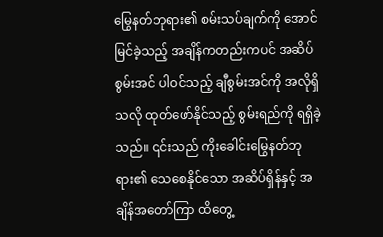မြွေနတ်ဘုရား၏ စမ်းသပ်ချက်ကို အောင်မြင်ခဲ့သည့် အချိန်ကတည်းကပင် အဆိပ်စွမ်းအင် ပါဝင်သည့် ချီစွမ်းအင်ကို အလိုရှိသလို ထုတ်ဖော်နိုင်သည့် စွမ်းရည်ကို ရရှိခဲ့သည်။ ၎င်းသည် ကိုးခေါင်းမြွေနတ်ဘုရား၏ သေစေနိုင်သော အဆိပ်ရှိန်နှင့် အချိန်အတော်ကြာ ထိတွေ့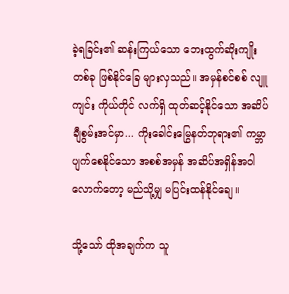ခဲ့ရခြင်း၏ ဆန်းကြယ်သော ဘေးထွက်ဆိုးကျိုးတစ်ခု ဖြစ်နိုင်ခြေ များလှသည်။ အမှန်စင်စစ် လျူကျင်း ကိုယ်တိုင် လက်ရှိ ထုတ်ဆင့်နိုင်သော အဆိပ်ချီစွမ်းအင်မှာ... ကိုးခေါင်းမြွေနတ်ဘုရား၏ ကမ္ဘာပျက်စေနိုင်သော အစစ်အမှန် အဆိပ်အရှိန်အဝါလောက်တော့ မည်သို့မျှ မပြင်းထန်နိုင်ချေ။

သို့သော် ထိုအချက်က သူ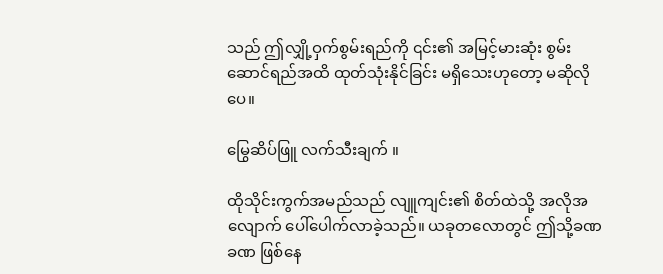သည် ဤလျှို့ဝှက်စွမ်းရည်ကို ၎င်း၏ အမြင့်မားဆုံး စွမ်းဆောင်ရည်အထိ ထုတ်သုံးနိုင်ခြင်း မရှိသေးဟုတော့ မဆိုလိုပေ။

မြွေဆိပ်ဖြူ လက်သီးချက် ။

ထိုသိုင်းကွက်အမည်သည် လျူကျင်း၏ စိတ်ထဲသို့ အလိုအလျောက် ပေါ်ပေါက်လာခဲ့သည်။ ယခုတလောတွင် ဤသို့ခဏခဏ ဖြစ်နေ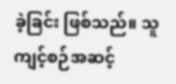ခဲ့ခြင်း ဖြစ်သည်။ သူ ကျင့်စဉ်အဆင့်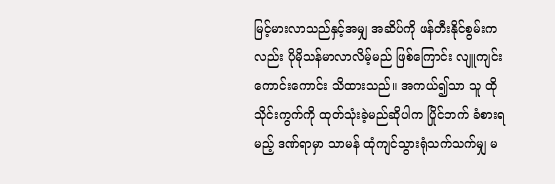မြင့်မားလာသည်နှင့်အမျှ အဆိပ်ကို ဖန်တီးနိုင်စွမ်းကလည်း ပိုမိုသန်မာလာလိမ့်မည် ဖြစ်ကြောင်း လျူကျင်း ကောင်းကောင်း သိထားသည်။ အကယ်၍သာ သူ ထိုသိုင်းကွက်ကို ထုတ်သုံးခဲ့မည်ဆိုပါက ပြိုင်ဘက် ခံစားရမည့် ဒဏ်ရာမှာ သာမန် ထုံကျင်သွားရုံသက်သက်မျှ မ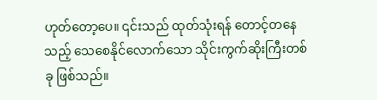ဟုတ်တော့ပေ။ ၎င်းသည် ထုတ်သုံးရန် တောင့်တနေသည့် သေစေနိုင်လောက်သော သိုင်းကွက်ဆိုးကြီးတစ်ခု ဖြစ်သည်။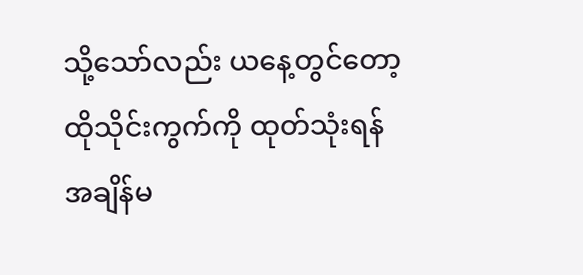သို့သော်လည်း ယနေ့တွင်တော့ ထိုသိုင်းကွက်ကို ထုတ်သုံးရန် အချိန်မ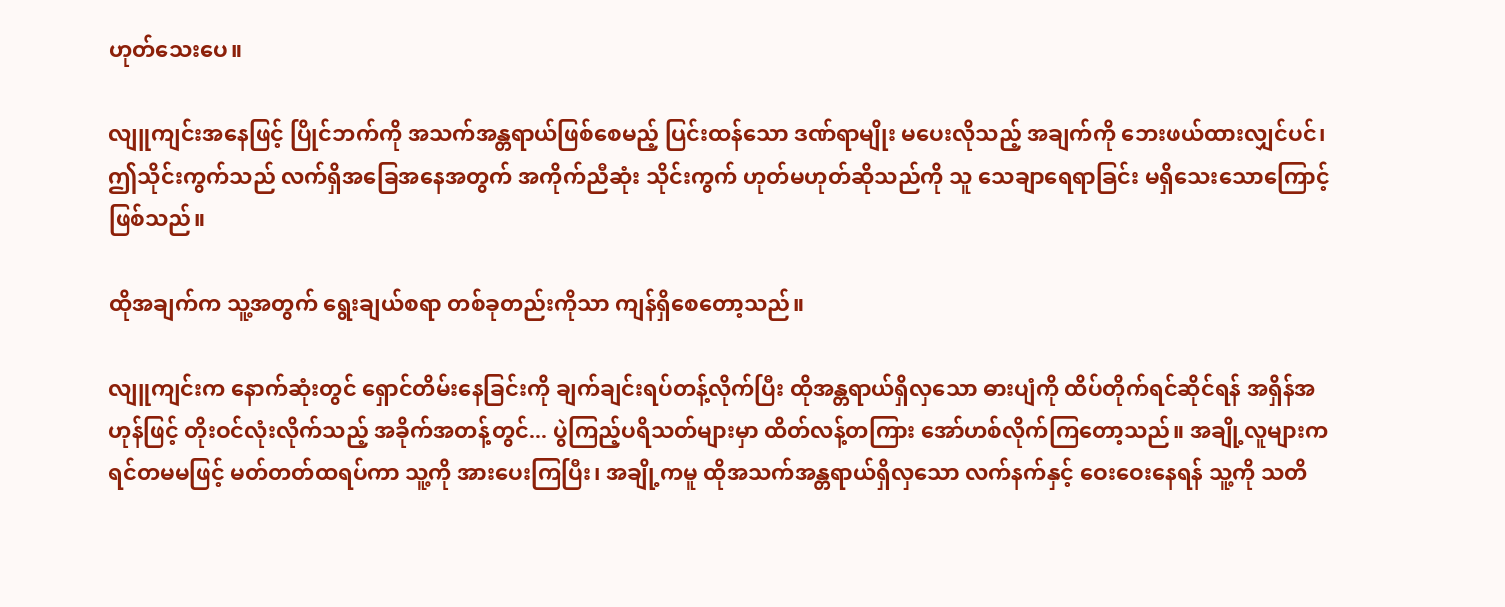ဟုတ်သေးပေ။

လျူကျင်းအနေဖြင့် ပြိုင်ဘက်ကို အသက်အန္တရာယ်ဖြစ်စေမည့် ပြင်းထန်သော ဒဏ်ရာမျိုး မပေးလိုသည့် အချက်ကို ဘေးဖယ်ထားလျှင်ပင်၊ ဤသိုင်းကွက်သည် လက်ရှိအခြေအနေအတွက် အကိုက်ညီဆုံး သိုင်းကွက် ဟုတ်မဟုတ်ဆိုသည်ကို သူ သေချာရေရာခြင်း မရှိသေးသောကြောင့် ဖြစ်သည်။

ထိုအချက်က သူ့အတွက် ရွေးချယ်စရာ တစ်ခုတည်းကိုသာ ကျန်ရှိစေတော့သည်။

လျူကျင်းက နောက်ဆုံးတွင် ရှောင်တိမ်းနေခြင်းကို ချက်ချင်းရပ်တန့်လိုက်ပြီး ထိုအန္တရာယ်ရှိလှသော ဓားပျံကို ထိပ်တိုက်ရင်ဆိုင်ရန် အရှိန်အဟုန်ဖြင့် တိုးဝင်လုံးလိုက်သည့် အခိုက်အတန့်တွင်... ပွဲကြည့်ပရိသတ်များမှာ ထိတ်လန့်တကြား အော်ဟစ်လိုက်ကြတော့သည်။ အချို့လူများက ရင်တမမဖြင့် မတ်တတ်ထရပ်ကာ သူ့ကို အားပေးကြပြီး၊ အချို့ကမူ ထိုအသက်အန္တရာယ်ရှိလှသော လက်နက်နှင့် ဝေးဝေးနေရန် သူ့ကို သတိ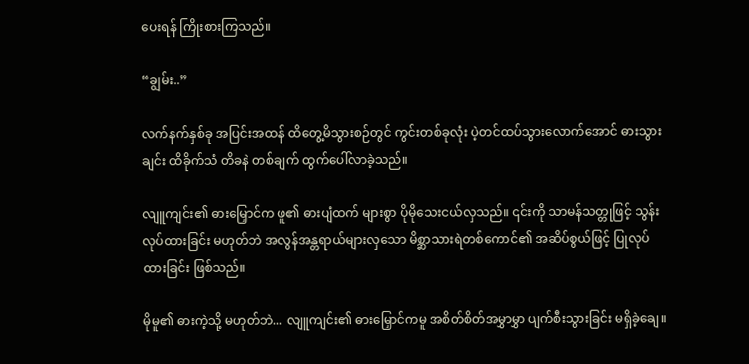ပေးရန် ကြိုးစားကြသည်။

“ချွမ်း..”

လက်နက်နှစ်ခု အပြင်းအထန် ထိတွေ့မိသွားစဉ်တွင် ကွင်းတစ်ခုလုံး ပဲ့တင်ထပ်သွားလောက်အောင် ဓားသွားချင်း ထိခိုက်သံ တိခနဲ တစ်ချက် ထွက်ပေါ်လာခဲ့သည်။

လျူကျင်း၏ ဓားမြှောင်က ဖူ၏ ဓားပျံထက် များစွာ ပိုမိုသေးငယ်လှသည်။ ၎င်းကို သာမန်သတ္တုဖြင့် သွန်းလုပ်ထားခြင်း မဟုတ်ဘဲ အလွန်အန္တရာယ်များလှသော မိစ္ဆာသားရဲတစ်ကောင်၏ အဆိပ်စွယ်ဖြင့် ပြုလုပ်ထားခြင်း ဖြစ်သည်။

မိုမူ၏ ဓားကဲ့သို့ မဟုတ်ဘဲ... လျူကျင်း၏ ဓားမြှောင်ကမူ အစိတ်စိတ်အမွှာမွှာ ပျက်စီးသွားခြင်း မရှိခဲ့ချေ။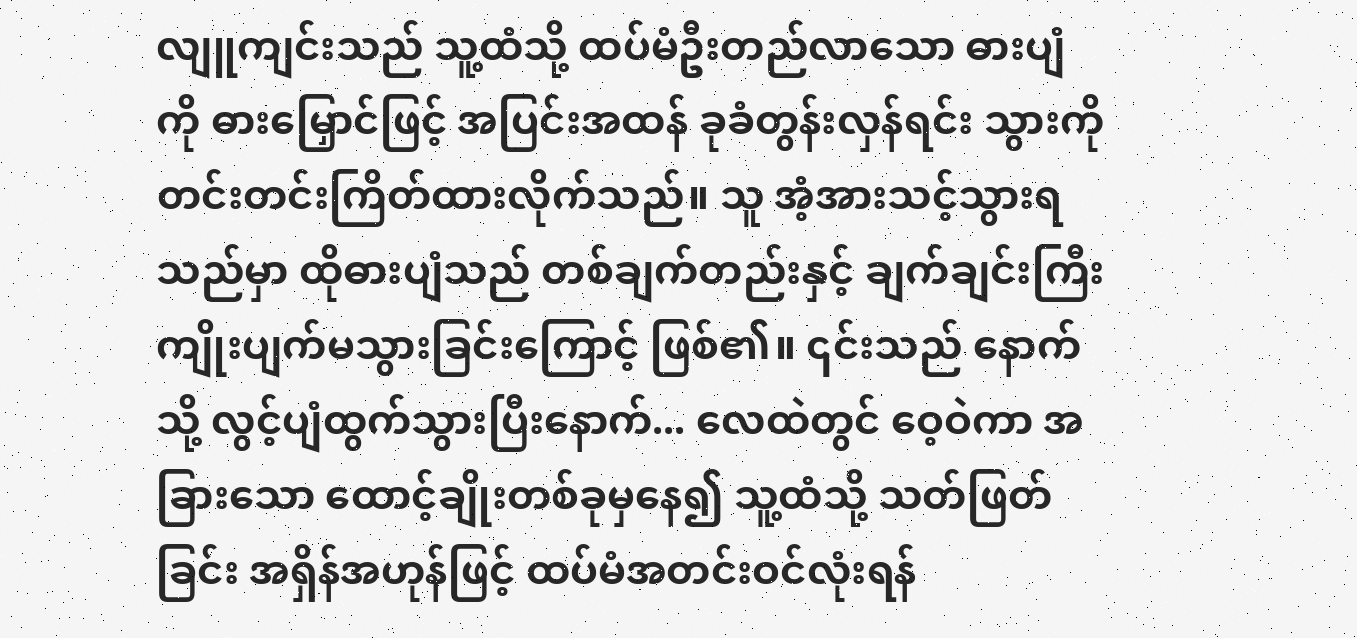လျူကျင်းသည် သူ့ထံသို့ ထပ်မံဦးတည်လာသော ဓားပျံကို ဓားမြှောင်ဖြင့် အပြင်းအထန် ခုခံတွန်းလှန်ရင်း သွားကို တင်းတင်းကြိတ်ထားလိုက်သည်။ သူ အံ့အားသင့်သွားရသည်မှာ ထိုဓားပျံသည် တစ်ချက်တည်းနှင့် ချက်ချင်းကြီး ကျိုးပျက်မသွားခြင်းကြောင့် ဖြစ်၏။ ၎င်းသည် နောက်သို့ လွင့်ပျံထွက်သွားပြီးနောက်... လေထဲတွင် ဝေ့ဝဲကာ အခြားသော ထောင့်ချိုးတစ်ခုမှနေ၍ သူ့ထံသို့ သတ်ဖြတ်ခြင်း အရှိန်အဟုန်ဖြင့် ထပ်မံအတင်းဝင်လုံးရန်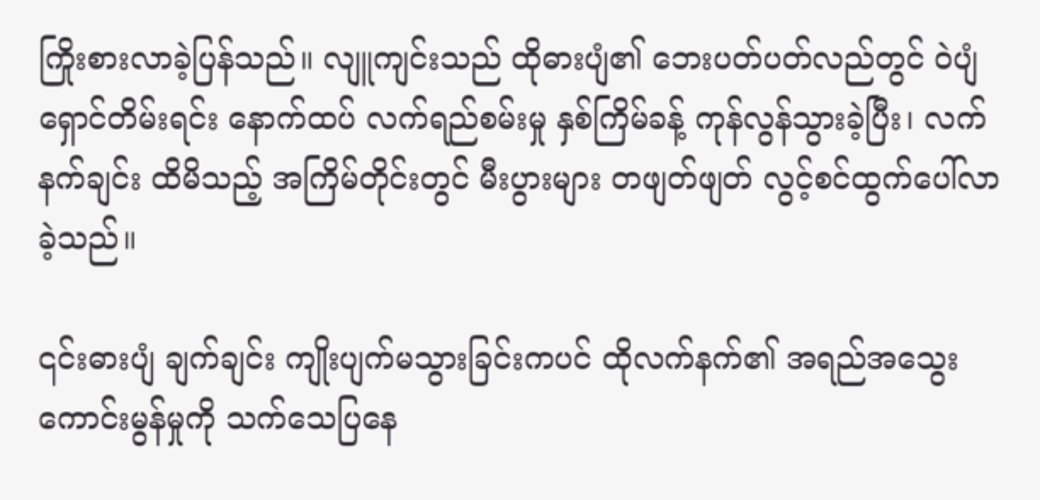ကြိုးစားလာခဲ့ပြန်သည်။ လျူကျင်းသည် ထိုဓားပျံ၏ ဘေးပတ်ပတ်လည်တွင် ဝဲပျံရှောင်တိမ်းရင်း နောက်ထပ် လက်ရည်စမ်းမှု နှစ်ကြိမ်ခန့် ကုန်လွန်သွားခဲ့ပြီး၊ လက်နက်ချင်း ထိမိသည့် အကြိမ်တိုင်းတွင် မီးပွားများ တဖျတ်ဖျတ် လွင့်စင်ထွက်ပေါ်လာခဲ့သည်။

၎င်းဓားပျံ ချက်ချင်း ကျိုးပျက်မသွားခြင်းကပင် ထိုလက်နက်၏ အရည်အသွေး ကောင်းမွန်မှုကို သက်သေပြနေ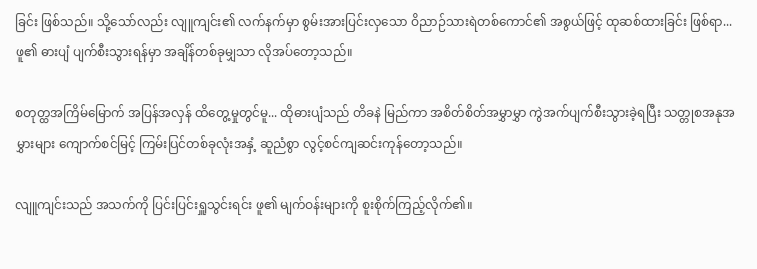ခြင်း ဖြစ်သည်။ သို့သော်လည်း လျူကျင်း၏ လက်နက်မှာ စွမ်းအားပြင်းလှသော ဝိညာဉ်သားရဲတစ်ကောင်၏ အစွယ်ဖြင့် ထုဆစ်ထားခြင်း ဖြစ်ရာ... ဖူ၏ ဓားပျံ ပျက်စီးသွားရန်မှာ အချိန်တစ်ခုမျှသာ လိုအပ်တော့သည်။

စတုတ္ထအကြိမ်မြောက် အပြန်အလှန် ထိတွေ့မှုတွင်မူ... ထိုဓားပျံသည် တိခနဲ မြည်ကာ အစိတ်စိတ်အမွှာမွှာ ကွဲအက်ပျက်စီးသွားခဲ့ရပြီး သတ္တုစအနုအမွှားများ ကျောက်စင်မြင့် ကြမ်းပြင်တစ်ခုလုံးအနှံ့ ဆူညံစွာ လွင့်စင်ကျဆင်းကုန်တော့သည်။

လျူကျင်းသည် အသက်ကို ပြင်းပြင်းရှူသွင်းရင်း ဖူ၏ မျက်ဝန်းများကို စူးစိုက်ကြည့်လိုက်၏။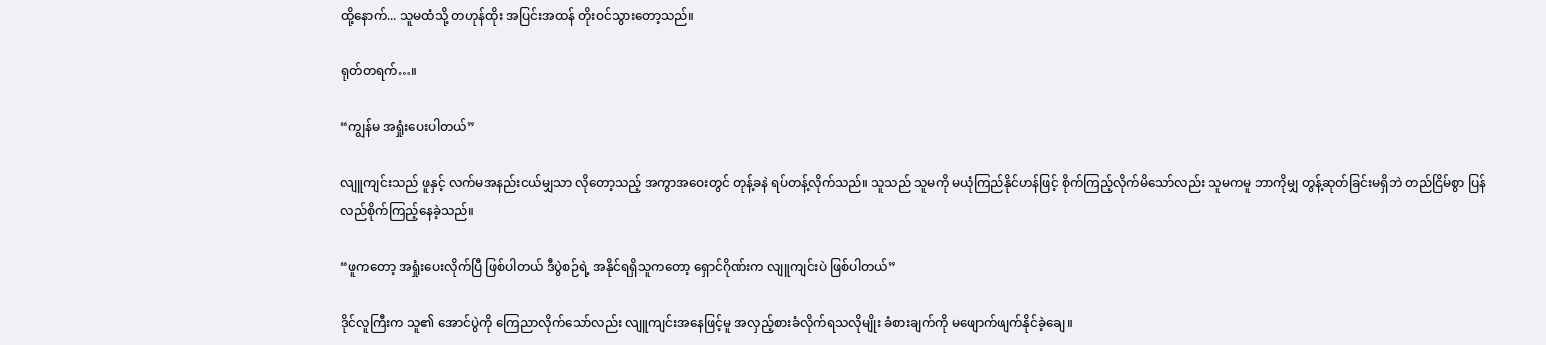ထို့နောက်... သူမထံသို့ တဟုန်ထိုး အပြင်းအထန် တိုးဝင်သွားတော့သည်။

ရုတ်တရက်…။

“ကျွန်မ အရှုံးပေးပါတယ်”

လျူကျင်းသည် ဖူနှင့် လက်မအနည်းငယ်မျှသာ လိုတော့သည့် အကွာအဝေးတွင် တုန့်ခနဲ ရပ်တန့်လိုက်သည်။ သူသည် သူမကို မယုံကြည်နိုင်ဟန်ဖြင့် စိုက်ကြည့်လိုက်မိသော်လည်း သူမကမူ ဘာကိုမျှ တွန့်ဆုတ်ခြင်းမရှိဘဲ တည်ငြိမ်စွာ ပြန်လည်စိုက်ကြည့်နေခဲ့သည်။

“ဖူကတော့ အရှုံးပေးလိုက်ပြီ ဖြစ်ပါတယ် ဒီပွဲစဉ်ရဲ့ အနိုင်ရရှိသူကတော့ ရှောင်ဂိုဏ်းက လျူကျင်းပဲ ဖြစ်ပါတယ်”

ဒိုင်လူကြီးက သူ၏ အောင်ပွဲကို ကြေညာလိုက်သော်လည်း လျူကျင်းအနေဖြင့်မူ အလှည့်စားခံလိုက်ရသလိုမျိုး ခံစားချက်ကို မဖျောက်ဖျက်နိုင်ခဲ့ချေ။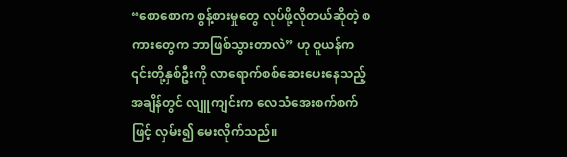“စောစောက စွန့်စားမှုတွေ လုပ်ဖို့လိုတယ်ဆိုတဲ့ စကားတွေက ဘာဖြစ်သွားတာလဲ” ဟု ဝူယန်က ၎င်းတို့နှစ်ဦးကို လာရောက်စစ်ဆေးပေးနေသည့် အချိန်တွင် လျူကျင်းက လေသံအေးစက်စက်ဖြင့် လှမ်း၍ မေးလိုက်သည်။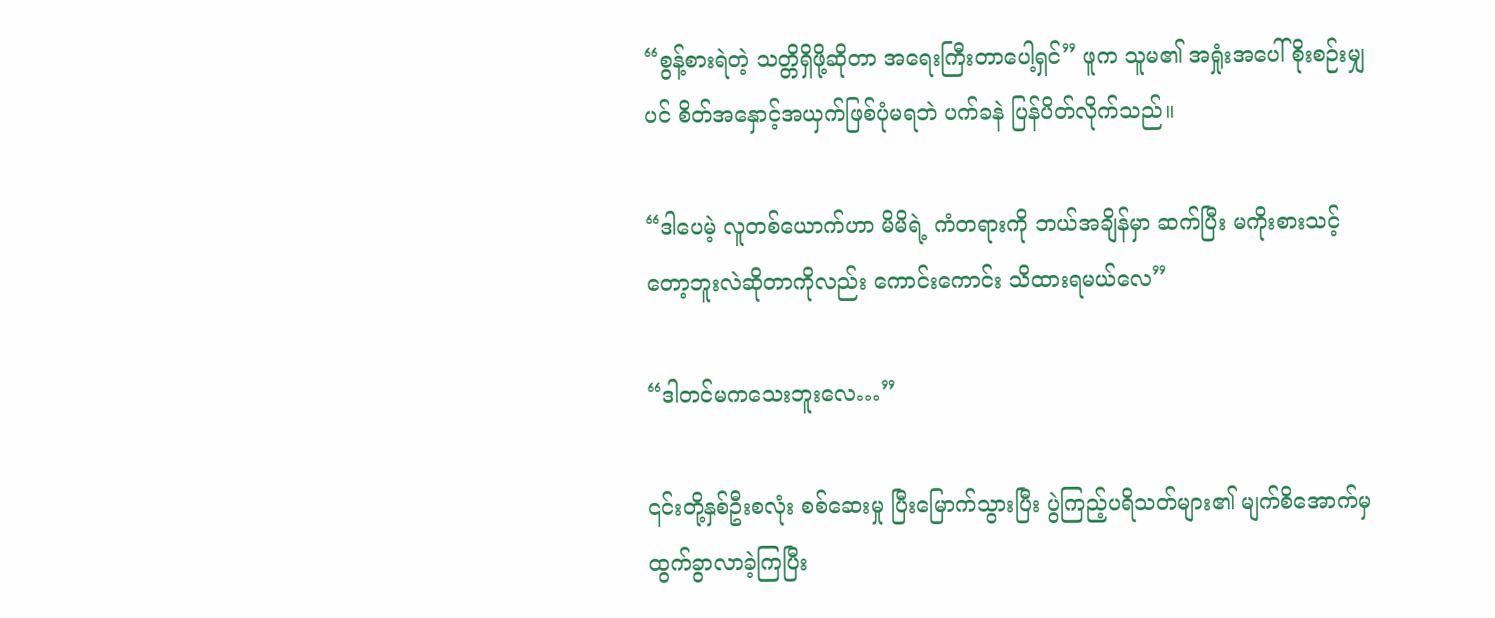“စွန့်စားရဲတဲ့ သတ္တိရှိဖို့ဆိုတာ အရေးကြီးတာပေါ့ရှင်” ဖူက သူမ၏ အရှုံးအပေါ် စိုးစဉ်းမျှပင် စိတ်အနှောင့်အယှက်ဖြစ်ပုံမရဘဲ ပက်ခနဲ ပြန်ပိတ်လိုက်သည်။

“ဒါပေမဲ့ လူတစ်ယောက်ဟာ မိမိရဲ့ ကံတရားကို ဘယ်အချိန်မှာ ဆက်ပြီး မကိုးစားသင့်တော့ဘူးလဲဆိုတာကိုလည်း ကောင်းကောင်း သိထားရမယ်လေ”

“ဒါတင်မကသေးဘူးလေ…”

၎င်းတို့နှစ်ဦးစလုံး စစ်ဆေးမှု ပြီးမြောက်သွားပြီး ပွဲကြည့်ပရိသတ်များ၏ မျက်စိအောက်မှ ထွက်ခွာလာခဲ့ကြပြီး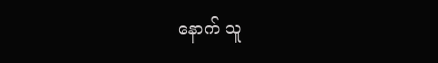နောက် သူ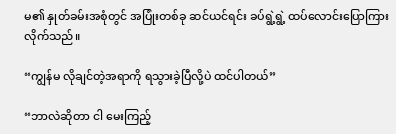မ၏ နှုတ်ခမ်းအစုံတွင် အပြုံးတစ်ခု ဆင်ယင်ရင်း ခပ်ရွဲ့ရွဲ့ ထပ်လောင်းပြောကြားလိုက်သည်။

“ကျွန်မ လိုချင်တဲ့အရာကို ရသွားခဲ့ပြီလို့ပဲ ထင်ပါတယ်”

“ဘာလဲဆိုတာ ငါ မေးကြည့်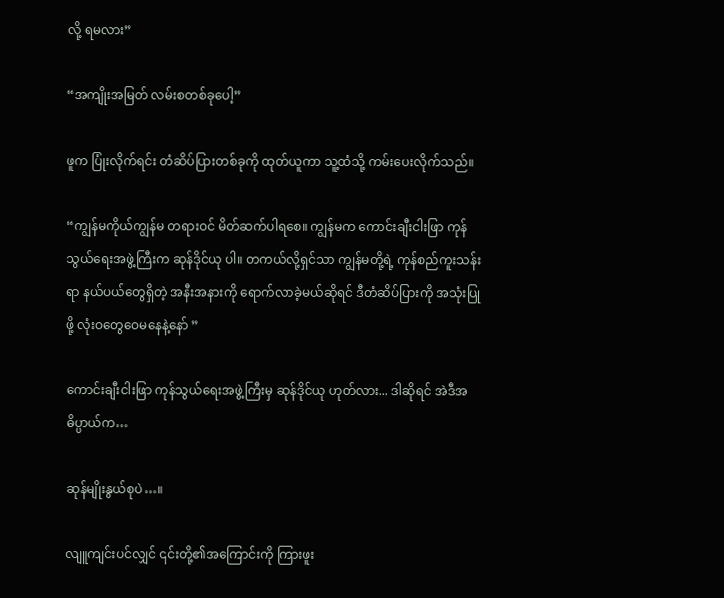လို့ ရမလား”

“အကျိုးအမြတ် လမ်းစတစ်ခုပေါ့”

ဖူက ပြုံးလိုက်ရင်း တံဆိပ်ပြားတစ်ခုကို ထုတ်ယူကာ သူ့ထံသို့ ကမ်းပေးလိုက်သည်။

“ကျွန်မကိုယ်ကျွန်မ တရားဝင် မိတ်ဆက်ပါရစေ။ ကျွန်မက ကောင်းချီးငါးဖြာ ကုန်သွယ်ရေးအဖွဲ့ကြီးက ဆုန်ဒိုင်ယု ပါ။ တကယ်လို့ရှင်သာ ကျွန်မတို့ရဲ့ ကုန်စည်ကူးသန်းရာ နယ်ပယ်တွေရှိတဲ့ အနီးအနားကို ရောက်လာခဲ့မယ်ဆိုရင် ဒီတံဆိပ်ပြားကို အသုံးပြုဖို့ လုံးဝတွေဝေမနေနဲ့နော် ”

ကောင်းချီးငါးဖြာ ကုန်သွယ်ရေးအဖွဲ့ကြီးမှ ဆုန်ဒိုင်ယု ဟုတ်လား... ဒါဆိုရင် အဲဒီအဓိပ္ပာယ်က…

ဆုန်မျိုးနွယ်စုပဲ…။

လျူကျင်းပင်လျှင် ၎င်းတို့၏အကြောင်းကို ကြားဖူး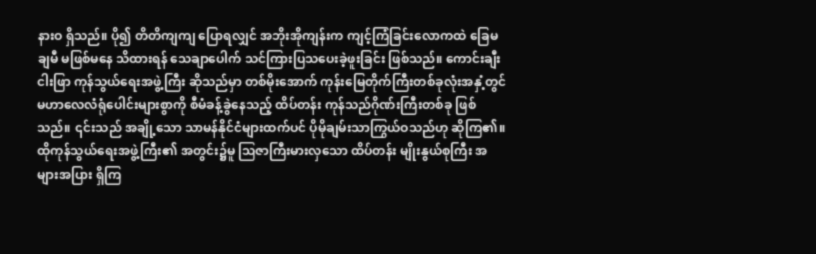နားဝ ရှိသည်။ ပို၍ တိတိကျကျ ပြောရလျှင် အဘိုးအိုကျန်းက ကျင့်ကြံခြင်းလောကထဲ ခြေမချမီ မဖြစ်မနေ သိထားရန် သေချာပေါက် သင်ကြားပြသပေးခဲ့ဖူးခြင်း ဖြစ်သည်။ ကောင်းချီးငါးဖြာ ကုန်သွယ်ရေးအဖွဲ့ကြီး ဆိုသည်မှာ တစ်မိုးအောက် ကုန်းမြေတိုက်ကြီးတစ်ခုလုံးအနှံ့တွင် မဟာလေလံရုံပေါင်းများစွာကို စီမံခန့်ခွဲနေသည့် ထိပ်တန်း ကုန်သည်ဂိုဏ်းကြီးတစ်ခု ဖြစ်သည်။ ၎င်းသည် အချို့သော သာမန်နိုင်ငံများထက်ပင် ပိုမိုချမ်းသာကြွယ်ဝသည်ဟု ဆိုကြ၏။ ထိုကုန်သွယ်ရေးအဖွဲ့ကြီး၏ အတွင်း၌မူ ဩဇာကြီးမားလှသော ထိပ်တန်း မျိုးနွယ်စုကြီး အများအပြား ရှိကြ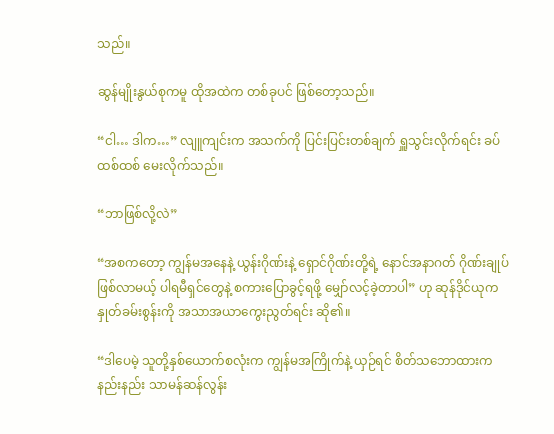သည်။

ဆွန်မျိုးနွယ်စုကမူ ထိုအထဲက တစ်ခုပင် ဖြစ်တော့သည်။

“ငါ… ဒါက…” လျူကျင်းက အသက်ကို ပြင်းပြင်းတစ်ချက် ရှူသွင်းလိုက်ရင်း ခပ်ထစ်ထစ် မေးလိုက်သည်။

“ဘာဖြစ်လို့လဲ”

“အစကတော့ ကျွန်မအနေနဲ့ ယွန်းဂိုဏ်းနဲ့ ရှောင်ဂိုဏ်းတို့ရဲ့ နောင်အနာဂတ် ဂိုဏ်းချုပ်ဖြစ်လာမယ့် ပါရမီရှင်တွေနဲ့ စကားပြောခွင့်ရဖို့ မျှော်လင့်ခဲ့တာပါ” ဟု ဆုန်ဒိုင်ယုက နှုတ်ခမ်းစွန်းကို အသာအယာကွေးညွတ်ရင်း ဆို၏။

“ဒါပေမဲ့ သူတို့နှစ်ယောက်စလုံးက ကျွန်မအကြိုက်နဲ့ ယှဉ်ရင် စိတ်သဘောထားက နည်းနည်း သာမန်ဆန်လွန်း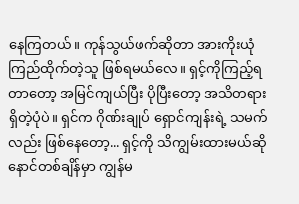နေကြတယ်။ ကုန်သွယ်ဖက်ဆိုတာ အားကိုးယုံကြည်ထိုက်တဲ့သူ ဖြစ်ရမယ်လေ။ ရှင့်ကိုကြည့်ရတာတော့ အမြင်ကျယ်ပြီး ပိုပြီးတော့ အသိတရားရှိတဲ့ပုံပဲ။ ရှင်က ဂိုဏ်းချုပ် ရှောင်ကျန်းရဲ့ သမက်လည်း ဖြစ်နေတော့... ရှင့်ကို သိကျွမ်းထားမယ်ဆို နောင်တစ်ချိန်မှာ ကျွန်မ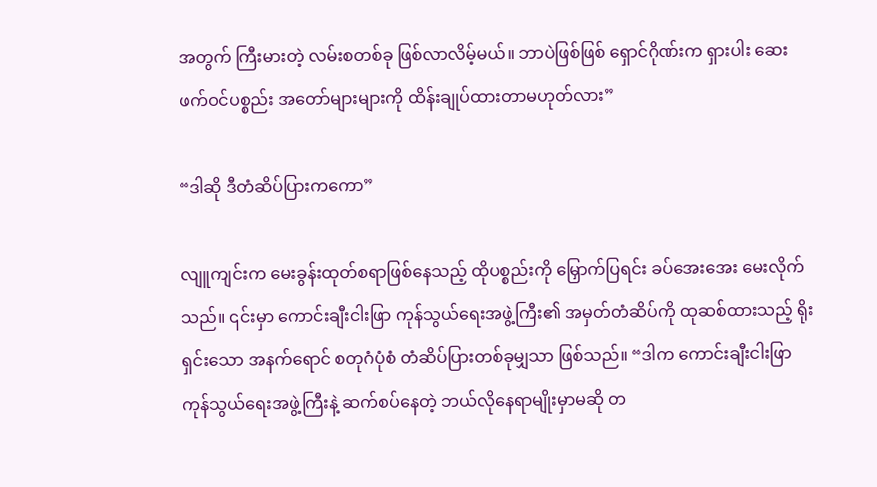အတွက် ကြီးမားတဲ့ လမ်းစတစ်ခု ဖြစ်လာလိမ့်မယ်။ ဘာပဲဖြစ်ဖြစ် ရှောင်ဂိုဏ်းက ရှားပါး ဆေးဖက်ဝင်ပစ္စည်း အတော်များများကို ထိန်းချုပ်ထားတာမဟုတ်လား”

“ဒါဆို ဒီတံဆိပ်ပြားကကော”

လျူကျင်းက မေးခွန်းထုတ်စရာဖြစ်နေသည့် ထိုပစ္စည်းကို မြှောက်ပြရင်း ခပ်အေးအေး မေးလိုက်သည်။ ၎င်းမှာ ကောင်းချီးငါးဖြာ ကုန်သွယ်ရေးအဖွဲ့ကြီး၏ အမှတ်တံဆိပ်ကို ထုဆစ်ထားသည့် ရိုးရှင်းသော အနက်ရောင် စတုဂံပုံစံ တံဆိပ်ပြားတစ်ခုမျှသာ ဖြစ်သည်။ “ဒါက ကောင်းချီးငါးဖြာ ကုန်သွယ်ရေးအဖွဲ့ကြီးနဲ့ ဆက်စပ်နေတဲ့ ဘယ်လိုနေရာမျိုးမှာမဆို တ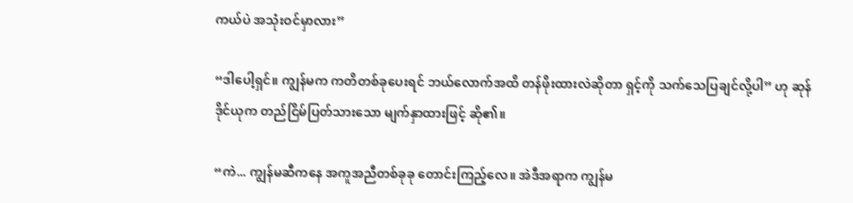ကယ်ပဲ အသုံးဝင်မှာလား”

“ဒါပေါ့ရှင်။ ကျွန်မက ကတိတစ်ခုပေးရင် ဘယ်လောက်အထိ တန်ဖိုးထားလဲဆိုတာ ရှင့်ကို သက်သေပြချင်လို့ပါ” ဟု ဆုန်ဒိုင်ယုက တည်ငြိမ်ပြတ်သားသော မျက်နှာထားဖြင့် ဆို၏။

“ကဲ... ကျွန်မဆီကနေ အကူအညီတစ်ခုခု တောင်းကြည့်လေ။ အဲဒီအရာက ကျွန်မ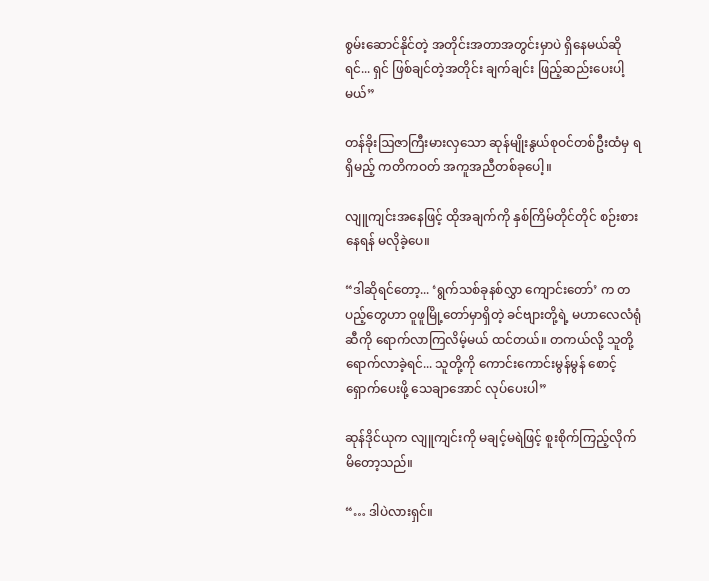စွမ်းဆောင်နိုင်တဲ့ အတိုင်းအတာအတွင်းမှာပဲ ရှိနေမယ်ဆိုရင်... ရှင် ဖြစ်ချင်တဲ့အတိုင်း ချက်ချင်း ဖြည့်ဆည်းပေးပါ့မယ်”

တန်ခိုးဩဇာကြီးမားလှသော ဆုန်မျိုးနွယ်စုဝင်တစ်ဦးထံမှ ရရှိမည့် ကတိကဝတ် အကူအညီတစ်ခုပေါ့။

လျူကျင်းအနေဖြင့် ထိုအချက်ကို နှစ်ကြိမ်တိုင်တိုင် စဉ်းစားနေရန် မလိုခဲ့ပေ။

“ဒါဆိုရင်တော့... ‘ရွက်သစ်ခုနစ်လွှာ ကျောင်းတော်’ က တပည့်တွေဟာ ဝူဖူမြို့တော်မှာရှိတဲ့ ခင်ဗျားတို့ရဲ့ မဟာလေလံရုံဆီကို ရောက်လာကြလိမ့်မယ် ထင်တယ်။ တကယ်လို့ သူတို့ ရောက်လာခဲ့ရင်... သူတို့ကို ကောင်းကောင်းမွန်မွန် စောင့်ရှောက်ပေးဖို့ သေချာအောင် လုပ်ပေးပါ”

ဆုန်ဒိုင်ယုက လျူကျင်းကို မချင့်မရဲဖြင့် စူးစိုက်ကြည့်လိုက်မိတော့သည်။

“… ဒါပဲလားရှင်။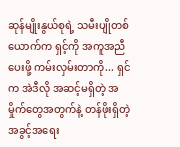ဆုန်မျိုးနွယ်စုရဲ့ သမီးပျိုတစ်ယောက်က ရှင့်ကို အကူအညီပေးဖို့ ကမ်းလှမ်းတာကို... ရှင်က အဲဒီလို အဆင့်မရှိတဲ့ အမှိုက်တွေအတွက်နဲ့ တန်ဖိုးရှိတဲ့ အခွင့်အရေး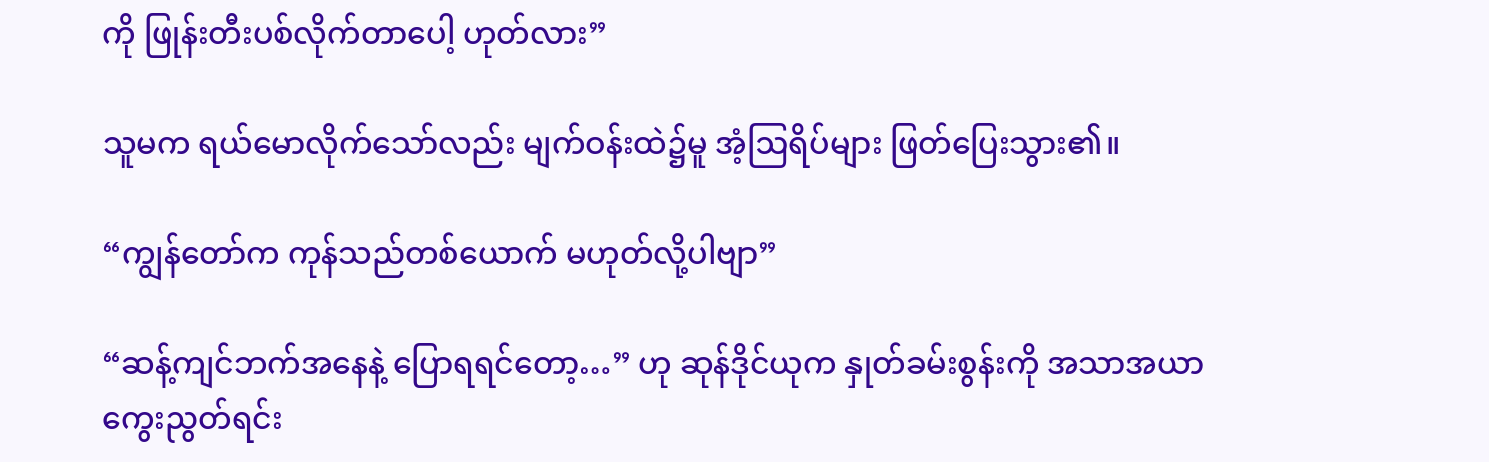ကို ဖြုန်းတီးပစ်လိုက်တာပေါ့ ဟုတ်လား”

သူမက ရယ်မောလိုက်သော်လည်း မျက်ဝန်းထဲ၌မူ အံ့ဩရိပ်များ ဖြတ်ပြေးသွား၏။

“ကျွန်တော်က ကုန်သည်တစ်ယောက် မဟုတ်လို့ပါဗျာ”

“ဆန့်ကျင်ဘက်အနေနဲ့ ပြောရရင်တော့…” ဟု ဆုန်ဒိုင်ယုက နှုတ်ခမ်းစွန်းကို အသာအယာ ကွေးညွတ်ရင်း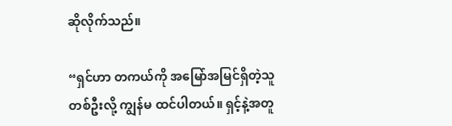ဆိုလိုက်သည်။

“ရှင်ဟာ တကယ်ကို အမြော်အမြင်ရှိတဲ့သူတစ်ဦးလို့ ကျွန်မ ထင်ပါတယ်။ ရှင့်နဲ့အတူ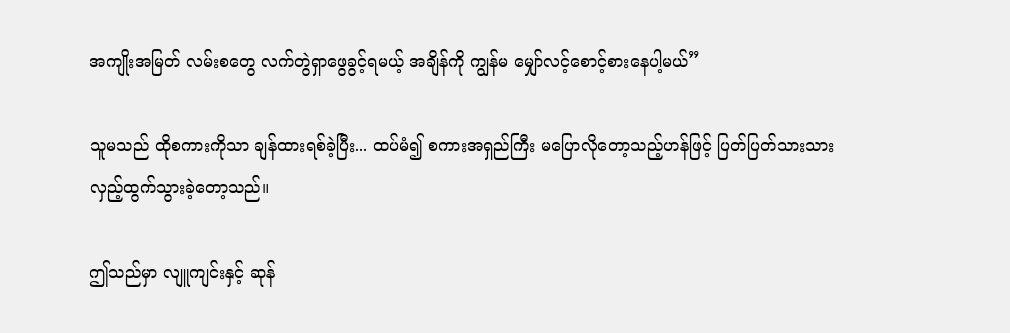အကျိုးအမြတ် လမ်းစတွေ လက်တွဲရှာဖွေခွင့်ရမယ့် အချိန်ကို ကျွန်မ မျှော်လင့်စောင့်စားနေပါ့မယ်”

သူမသည် ထိုစကားကိုသာ ချန်ထားရစ်ခဲ့ပြီး... ထပ်မံ၍ စကားအရှည်ကြီး မပြောလိုတော့သည့်ဟန်ဖြင့် ပြတ်ပြတ်သားသား လှည့်ထွက်သွားခဲ့တော့သည်။

ဤသည်မှာ လျူကျင်းနှင့် ဆုန်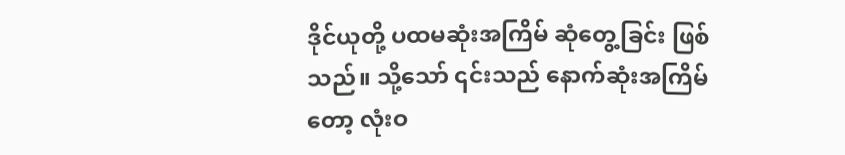ဒိုင်ယုတို့ ပထမဆုံးအကြိမ် ဆုံတွေ့ခြင်း ဖြစ်သည်။ သို့သော် ၎င်းသည် နောက်ဆုံးအကြိမ်တော့ လုံးဝ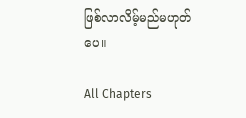ဖြစ်လာလိမ့်မည်မဟုတ်ပေ။

All Chapters